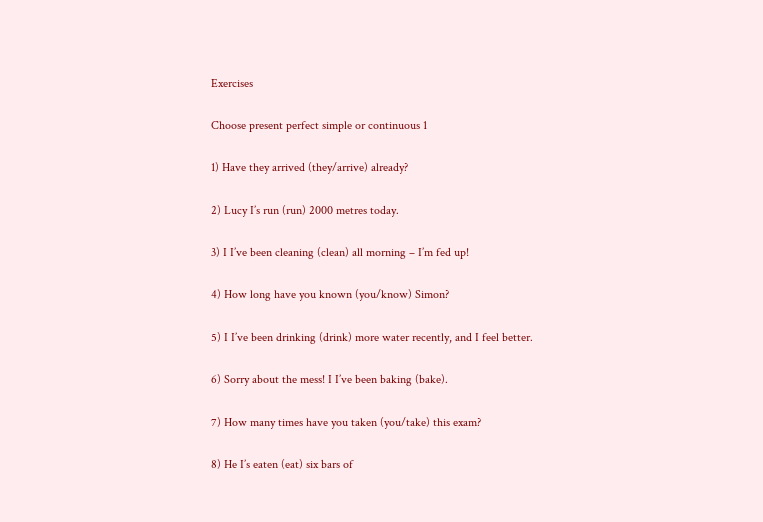Exercises

Choose present perfect simple or continuous 1

1) Have they arrived (they/arrive) already?

2) Lucy I’s run (run) 2000 metres today.

3) I I’ve been cleaning (clean) all morning – I’m fed up!

4) How long have you known (you/know) Simon?

5) I I’ve been drinking (drink) more water recently, and I feel better.

6) Sorry about the mess! I I’ve been baking (bake).

7) How many times have you taken (you/take) this exam?

8) He I’s eaten (eat) six bars of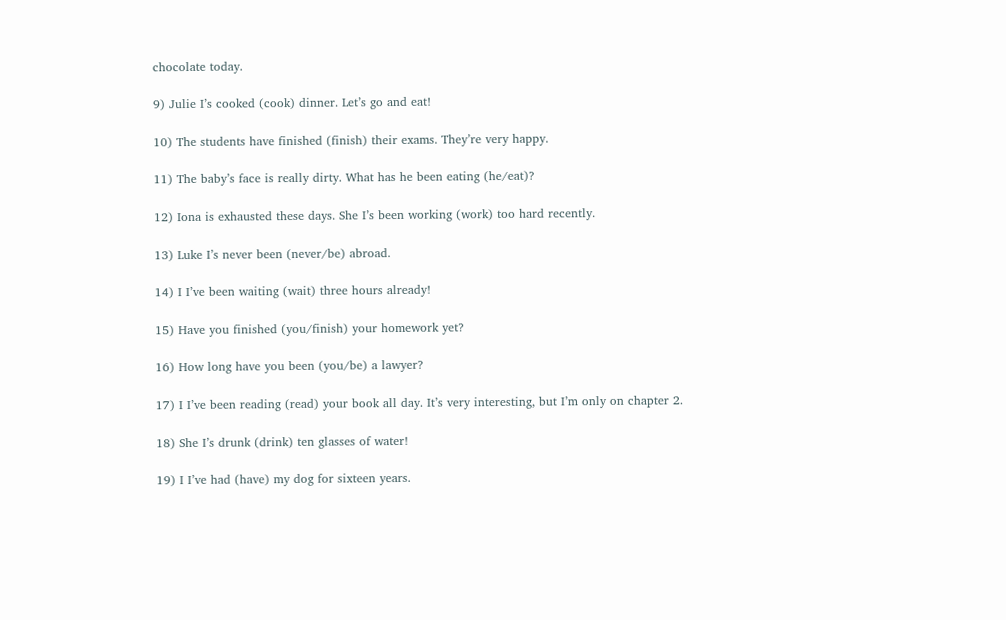chocolate today.

9) Julie I’s cooked (cook) dinner. Let’s go and eat!

10) The students have finished (finish) their exams. They’re very happy.

11) The baby’s face is really dirty. What has he been eating (he/eat)?

12) Iona is exhausted these days. She I’s been working (work) too hard recently.

13) Luke I’s never been (never/be) abroad.

14) I I’ve been waiting (wait) three hours already!

15) Have you finished (you/finish) your homework yet?

16) How long have you been (you/be) a lawyer?

17) I I’ve been reading (read) your book all day. It’s very interesting, but I’m only on chapter 2.

18) She I’s drunk (drink) ten glasses of water!

19) I I’ve had (have) my dog for sixteen years.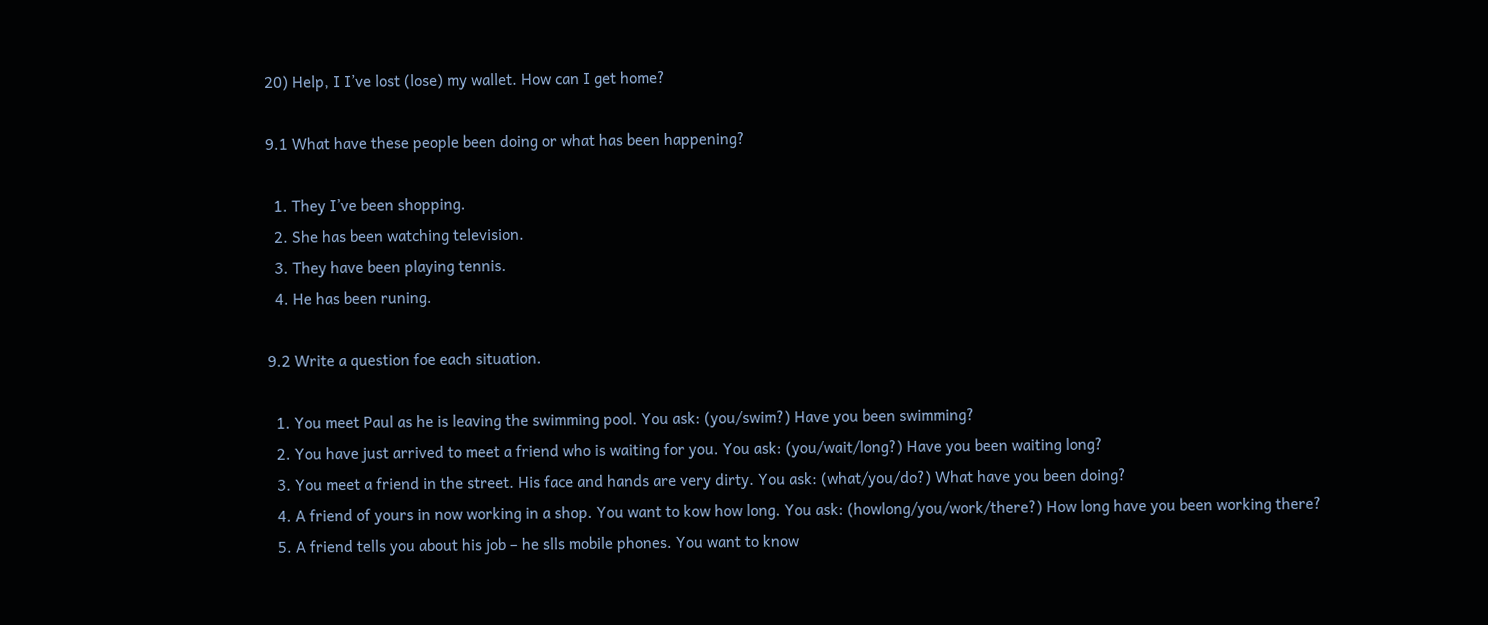20) Help, I I’ve lost (lose) my wallet. How can I get home?

9.1 What have these people been doing or what has been happening?

  1. They I’ve been shopping.
  2. She has been watching television.
  3. They have been playing tennis.
  4. He has been runing.

9.2 Write a question foe each situation.

  1. You meet Paul as he is leaving the swimming pool. You ask: (you/swim?) Have you been swimming?
  2. You have just arrived to meet a friend who is waiting for you. You ask: (you/wait/long?) Have you been waiting long?
  3. You meet a friend in the street. His face and hands are very dirty. You ask: (what/you/do?) What have you been doing?
  4. A friend of yours in now working in a shop. You want to kow how long. You ask: (howlong/you/work/there?) How long have you been working there?
  5. A friend tells you about his job – he slls mobile phones. You want to know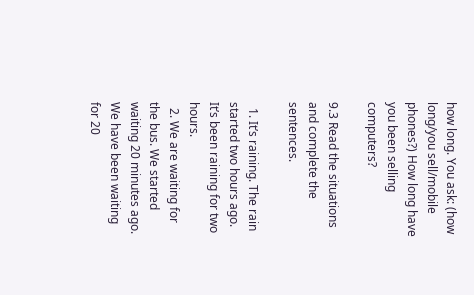how long. You ask: (how long/you sell/mobile phones?) How long have you been selling computers?

9.3 Read the situations and complete the sentences.

  1. It’s raining. The rain started two hours ago. It’s been raining for two hours.
  2. We are waiting for the bus. We started waiting 20 minutes ago. We have been waiting for 20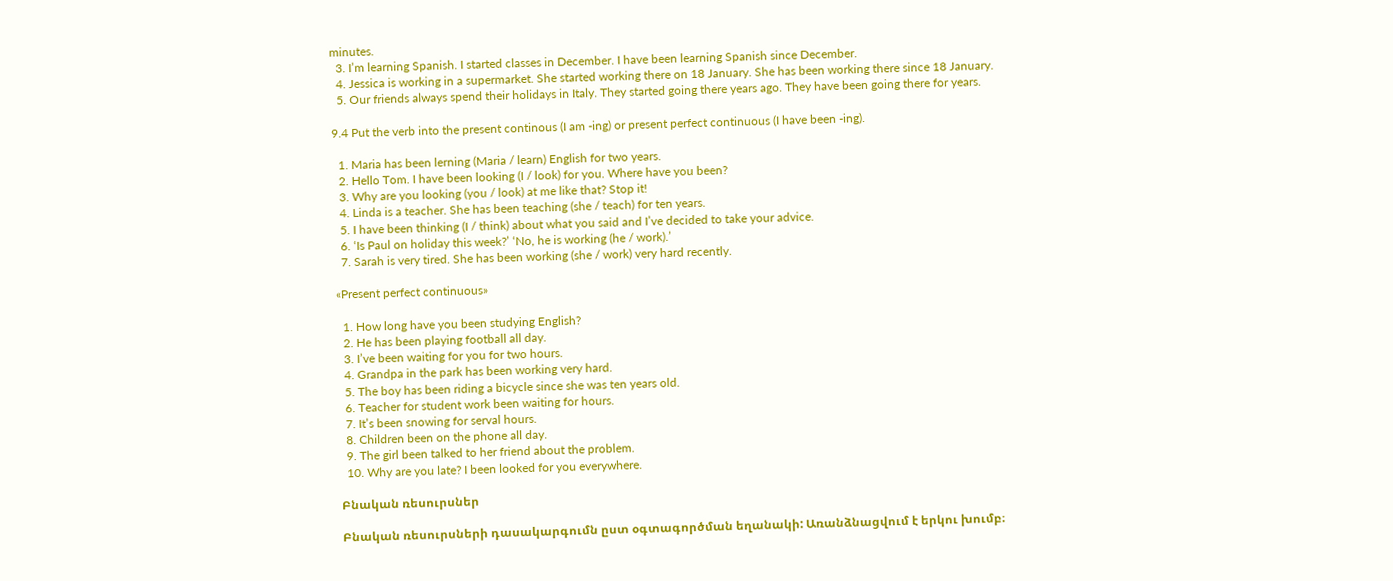minutes.
  3. I’m learning Spanish. I started classes in December. I have been learning Spanish since December.
  4. Jessica is working in a supermarket. She started working there on 18 January. She has been working there since 18 January.
  5. Our friends always spend their holidays in Italy. They started going there years ago. They have been going there for years.

9.4 Put the verb into the present continous (I am -ing) or present perfect continuous (I have been -ing).

  1. Maria has been lerning (Maria / learn) English for two years.
  2. Hello Tom. I have been looking (I / look) for you. Where have you been?
  3. Why are you looking (you / look) at me like that? Stop it!
  4. Linda is a teacher. She has been teaching (she / teach) for ten years.
  5. I have been thinking (I / think) about what you said and I’ve decided to take your advice.
  6. ‘Is Paul on holiday this week?’ ‘No, he is working (he / work).’
  7. Sarah is very tired. She has been working (she / work) very hard recently.

«Present perfect continuous»

  1. How long have you been studying English?
  2. He has been playing football all day.
  3. I’ve been waiting for you for two hours.
  4. Grandpa in the park has been working very hard.
  5. The boy has been riding a bicycle since she was ten years old.
  6. Teacher for student work been waiting for hours.
  7. It’s been snowing for serval hours.
  8. Children been on the phone all day.
  9. The girl been talked to her friend about the problem.
  10. Why are you late? I been looked for you everywhere.

Բնական ռեսուրսներ

Բնական ռեսուրսների դասակարգումն ըստ օգտագործման եղանակի: Առանձնացվում է երկու խումբ։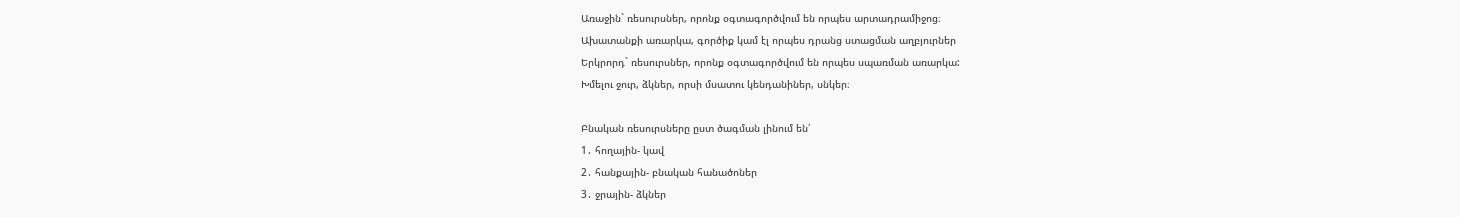Առաջին` ռեսուրսներ, որոնք օգտագործվում են որպես արտադրամիջոց։
Ախատանքի առարկա, գործիք կամ էլ որպես դրանց ստացման աղբյուրներ
Երկրորդ` ռեսուրսներ, որոնք օգտագործվում են որպես սպառման առարկա:
Խմելու ջուր, ձկներ, որսի մսատու կենդանիներ, սնկեր։

Բնական ռեսուրսները ըստ ծագման լինում են՝
1․ հողային- կավ
2․ հանքային- բնական հանածոներ
3․ ջրային- ձկներ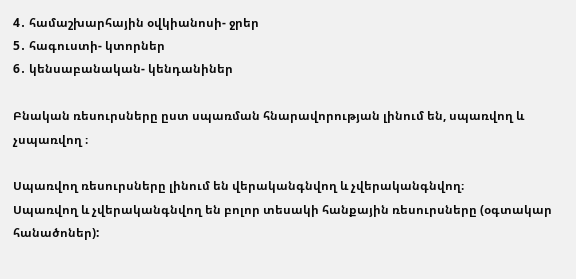4․ համաշխարհային օվկիանոսի- ջրեր
5․ հագուստի- կտորներ
6․ կենսաբանական- կենդանիներ

Բնական ռեսուրսները ըստ սպառման հնարավորության լինում են, սպառվող և չսպառվող ։

Սպառվող ռեսուրսները լինում են վերականգնվող և չվերականգնվող։
Սպառվող և չվերականգնվող են բոլոր տեսակի հանքային ռեսուրսները (օգտակար հանածոներ):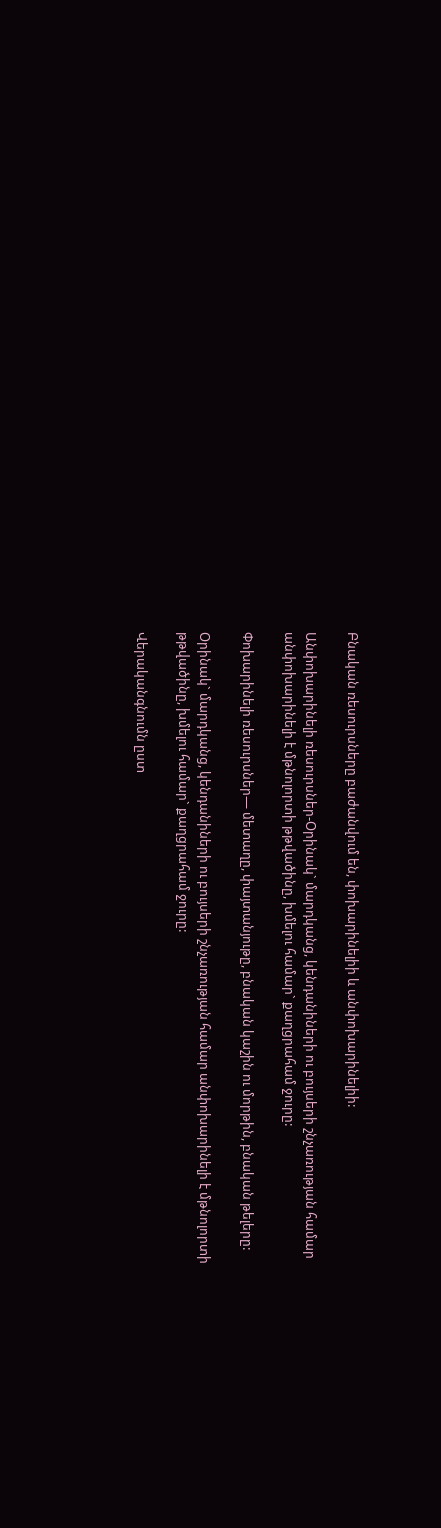Բնական ռեսուրսները բաժանվում են, փոխարինելիի և անփոխարինելիի:

Անփոխարինելի ռեսուրսներ-Օրինակ` մարդկանց, կենդանիների ու բույսերի շնչառության համար անփոխարինելի է մթնոլորտի թթվածինը, խմելու համար` քաղցրահամ ջուրը:

Փոխարինելի ռեսուրսներ— մետաղը, փայտանյութը, բնական կաշին ու մորթին, բնական թելերը:

Օրինակ` մարդկանց, կենդանիների ու բույսերի շնչառության համար անփոխարինելի է մթնոլորտի թթվածինը, խմելու համար` քաղցրահամ ջուրը:

Վերականգնումն ըստ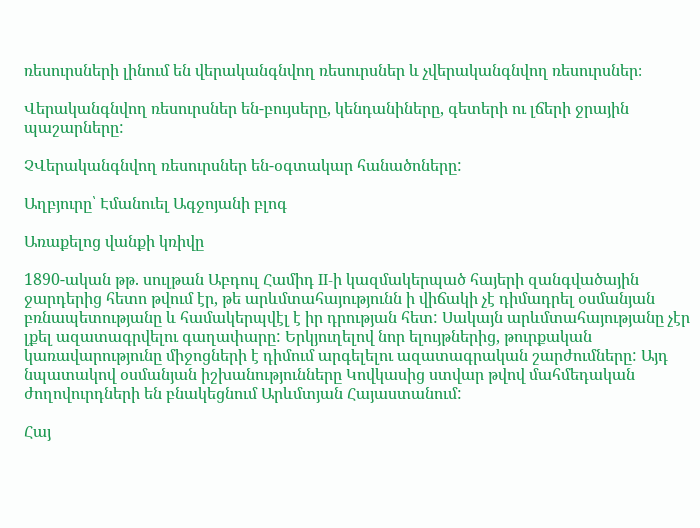ռեսուրսների լինում են վերականգնվող ռեսուրսներ և չվերականգնվող ռեսուրսներ։

Վերականգնվող ռեսուրսներ են-բույսերը, կենդանիները, գետերի ու լճերի ջրային պաշարները:

ՉՎերականգնվող ռեսուրսներ են-օգտակար հանածոները:

Աղբյուրը՝ Էմանուել Ագջոյանի բլոգ

Առաքելոց վանքի կռիվը

1890-ական թթ. սուլթան Աբդուլ Համիդ II-ի կազմակերպած հայերի զանգվածային ջարդերից հետո թվում էր, թե արևմտահայությունն ի վիճակի չէ դիմադրել օսմանյան բռնապետությանը և համակերպվէլ է իր դրության հետ: Սակայն արևմտահայությանը չէր լքել ազատագրվելու գաղափարը: Երկյուղելով նոր ելույթներից, թուրքական կառավարությունը միջոցների է դիմում արգելելու ազատագրական շարժումները: Այդ նպատակով օսմանյան իշխանությունները Կովկասից ստվար թվով մահմեդական ժողովուրդների են բնակեցնում Արևմտյան Հայաստանում:

Հայ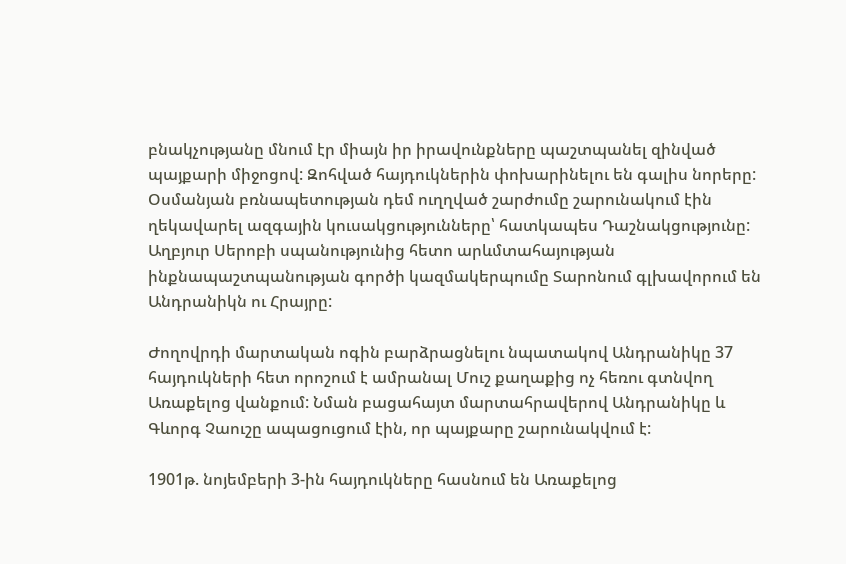բնակչությանը մնում էր միայն իր իրավունքները պաշտպանել զինված պայքարի միջոցով: Զոհված հայդուկներին փոխարինելու են գալիս նորերը: Օսմանյան բռնապետության դեմ ուղղված շարժումը շարունակում էին ղեկավարել ազգային կուսակցությունները՝ հատկապես Դաշնակցությունը: Աղբյուր Սերոբի սպանությունից հետո արևմտահայության ինքնապաշտպանության գործի կազմակերպումը Տարոնում գլխավորում են Անդրանիկն ու Հրայրը:

Ժողովրդի մարտական ոգին բարձրացնելու նպատակով Անդրանիկը 37 հայդուկների հետ որոշում է ամրանալ Մուշ քաղաքից ոչ հեռու գտնվող Առաքելոց վանքում: Նման բացահայտ մարտահրավերով Անդրանիկը և Գևորգ Չաուշը ապացուցում էին, որ պայքարը շարունակվում է:

1901թ. նոյեմբերի 3-ին հայդուկները հասնում են Առաքելոց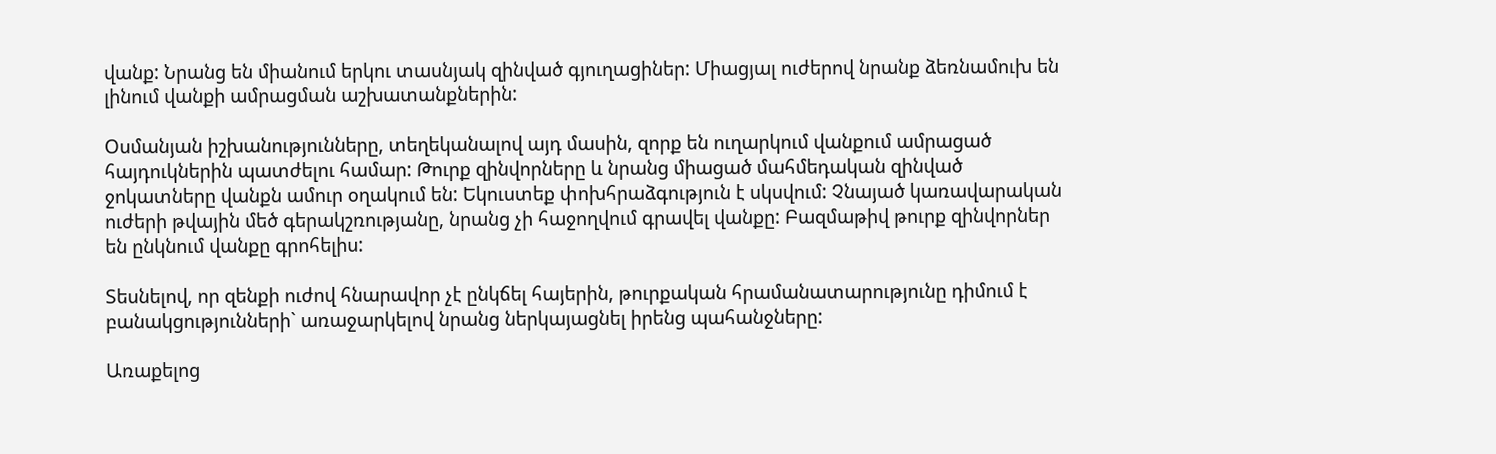վանք: Նրանց են միանում երկու տասնյակ զինված գյուղացիներ: Միացյալ ուժերով նրանք ձեռնամուխ են լինում վանքի ամրացման աշխատանքներին:

Օսմանյան իշխանությունները, տեղեկանալով այդ մասին, զորք են ուղարկում վանքում ամրացած հայդուկներին պատժելու համար: Թուրք զինվորները և նրանց միացած մահմեդական զինված ջոկատները վանքն ամուր օղակում են: Եկուստեք փոխհրաձգություն է սկսվում: Չնայած կառավարական ուժերի թվային մեծ գերակշռությանը, նրանց չի հաջողվում գրավել վանքը: Բազմաթիվ թուրք զինվորներ են ընկնում վանքը գրոհելիս:

Տեսնելով, որ զենքի ուժով հնարավոր չէ ընկճել հայերին, թուրքական հրամանատարությունը դիմում է բանակցությունների` առաջարկելով նրանց ներկայացնել իրենց պահանջները:

Առաքելոց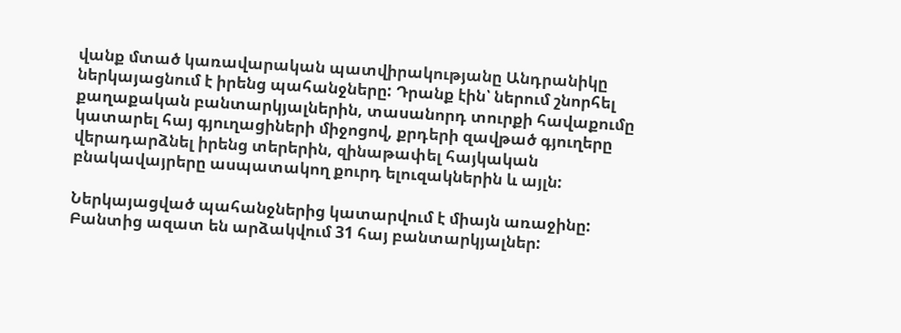վանք մտած կառավարական պատվիրակությանը Անդրանիկը ներկայացնում է իրենց պահանջները: Դրանք էին՝ ներում շնորհել քաղաքական բանտարկյալներին, տասանորդ տուրքի հավաքումը կատարել հայ գյուղացիների միջոցով, քրդերի զավթած գյուղերը վերադարձնել իրենց տերերին, զինաթափել հայկական բնակավայրերը ասպատակող քուրդ ելուզակներին և այլն:

Ներկայացված պահանջներից կատարվում է միայն առաջինը: Բանտից ազատ են արձակվում 31 հայ բանտարկյալներ: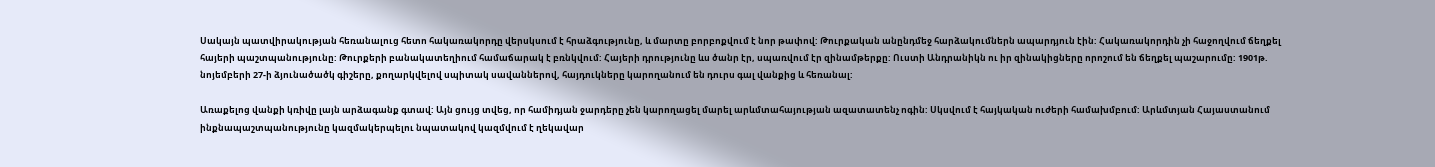Սակայն պատվիրակության հեռանալուց հետո հակառակորդը վերսկսում է հրաձգությունը, և մարտը բորբոքվում է նոր թափով: Թուրքական անընդմեջ հարձակումներն ապարդյուն էին: Հակառակորդին չի հաջողվում ճեղքել հայերի պաշտպանությունը: Թուրքերի բանակատեղիում համաճարակ է բռնկվում: Հայերի դրությունը ևս ծանր էր, սպառվում էր զինամթերքը: Ուստի Անդրանիկն ու իր զինակիցները որոշում են ճեղքել պաշարումը: 1901թ. նոյեմբերի 27-ի ձյունածածկ գիշերը, քողարկվելով սպիտակ սավաններով, հայդուկները կարողանում են դուրս գալ վանքից և հեռանալ:

Առաքելոց վանքի կռիվը լայն արձագանք գտավ: Այն ցույց տվեց, որ համիդյան ջարդերը չեն կարողացել մարել արևմտահայության ազատատենչ ոգին: Սկսվում է հայկական ուժերի համախմբում: Արևմտյան Հայաստանում ինքնապաշտպանությունը կազմակերպելու նպատակով կազմվում է ղեկավար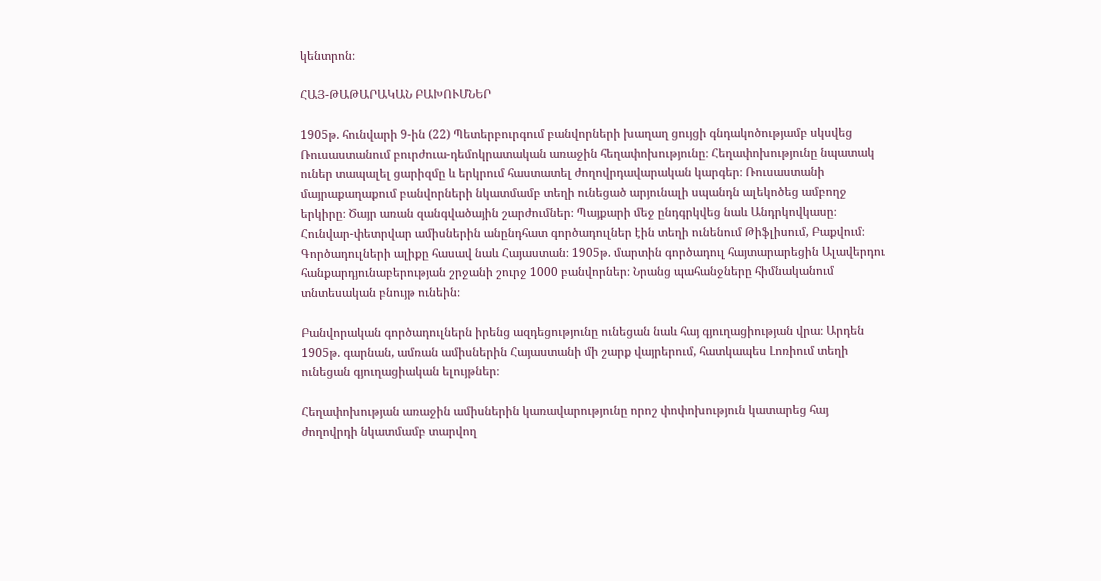կենտրոն։

ՀԱՅ-ԹԱԹԱՐԱԿԱՆ ԲԱԽՈՒՄՆԵՐ

1905թ. հունվարի 9-ին (22) Պետերբուրգում բանվորների խաղաղ ցույցի գնդակոծությամբ սկսվեց Ռուսաստանում բուրժուա-դեմոկրատական առաջին հեղափոխությունը։ Հեղափոխությունը նպատակ ուներ տապալել ցարիզմը և երկրում հաստատել ժողովրդավարական կարգեր։ Ռուսաստանի մայրաքաղաքում բանվորների նկատմամբ տեղի ունեցած արյունալի սպանդն ալեկոծեց ամբողջ երկիրը։ Ծայր առան զանգվածային շարժումներ։ Պայքարի մեջ ընդգրկվեց նաև Անդրկովկասը։ Հունվար-փետրվար ամիսներին անընդհատ գործադուլներ էին տեղի ունենում Թիֆլիսում, Բաքվում։ Գործադուլների ալիքը հասավ նաև Հայաստան։ 1905թ. մարտին գործադուլ հայտարարեցին Ալավերդու հանքարդյունաբերության շրջանի շուրջ 1000 բանվորներ։ Նրանց պահանջները հիմնականում տնտեսական բնույթ ունեին։

Բանվորական գործադուլներն իրենց ազդեցությունը ունեցան նաև հայ գյուղացիության վրա։ Արդեն 1905թ. գարնան, ամռան ամիսներին Հայաստանի մի շարք վայրերում, հատկապես Լոռիում տեղի ունեցան գյուղացիական ելույթներ։

Հեղափոխության առաջին ամիսներին կառավարությունը որոշ փոփոխություն կատարեց հայ ժողովրդի նկատմամբ տարվող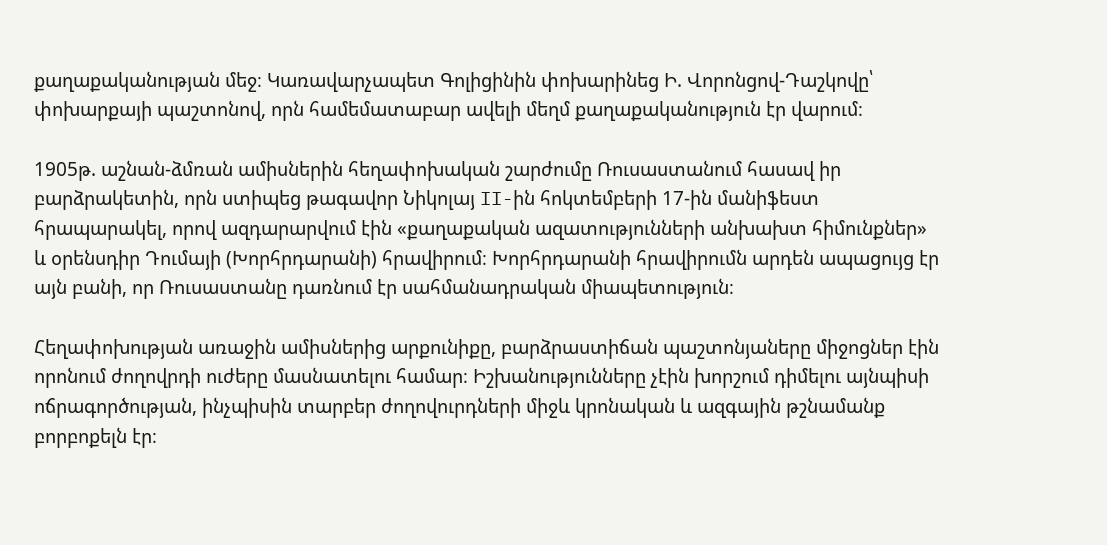քաղաքականության մեջ։ Կառավարչապետ Գոլիցինին փոխարինեց Ի. Վորոնցով-Դաշկովը՝ փոխարքայի պաշտոնով, որն համեմատաբար ավելի մեղմ քաղաքականություն էր վարում։

1905թ. աշնան-ձմռան ամիսներին հեղափոխական շարժումը Ռուսաստանում հասավ իր բարձրակետին, որն ստիպեց թագավոր Նիկոլայ II-ին հոկտեմբերի 17-ին մանիֆեստ հրապարակել, որով ազդարարվում էին «քաղաքական ազատությունների անխախտ հիմունքներ» և օրենսդիր Դումայի (Խորհրդարանի) հրավիրում։ Խորհրդարանի հրավիրումն արդեն ապացույց էր այն բանի, որ Ռուսաստանը դառնում էր սահմանադրական միապետություն։

Հեղափոխության առաջին ամիսներից արքունիքը, բարձրաստիճան պաշտոնյաները միջոցներ էին որոնում ժողովրդի ուժերը մասնատելու համար։ Իշխանությունները չէին խորշում դիմելու այնպիսի ոճրագործության, ինչպիսին տարբեր ժողովուրդների միջև կրոնական և ազգային թշնամանք բորբոքելն էր։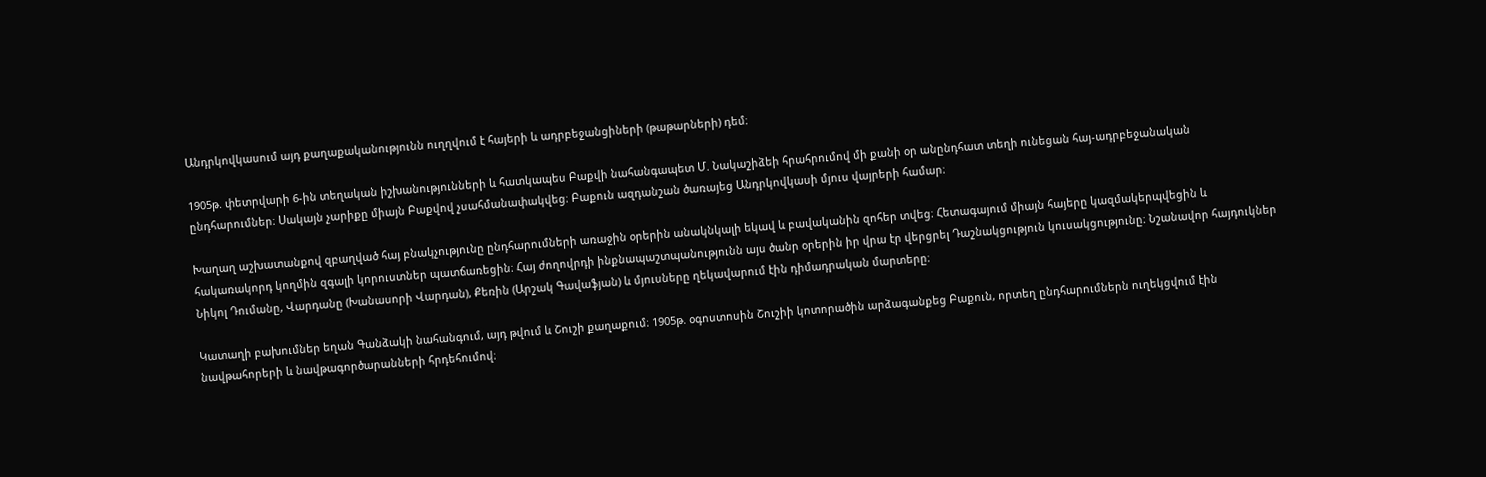Անդրկովկասում այդ քաղաքականությունն ուղղվում է հայերի և ադրբեջանցիների (թաթարների) դեմ։

1905թ. փետրվարի 6-ին տեղական իշխանությունների և հատկապես Բաքվի նահանգապետ Մ. Նակաշիձեի հրահրումով մի քանի օր անընդհատ տեղի ունեցան հայ-ադրբեջանական ընդհարումներ։ Սակայն չարիքը միայն Բաքվով չսահմանափակվեց։ Բաքուն ազդանշան ծառայեց Անդրկովկասի մյուս վայրերի համար։

Խաղաղ աշխատանքով զբաղված հայ բնակչությունը ընդհարումների առաջին օրերին անակնկալի եկավ և բավականին զոհեր տվեց։ Հետագայում միայն հայերը կազմակերպվեցին և հակառակորդ կողմին զգալի կորուստներ պատճառեցին։ Հայ ժողովրդի ինքնապաշտպանությունն այս ծանր օրերին իր վրա էր վերցրել Դաշնակցություն կուսակցությունը։ Նշանավոր հայդուկներ Նիկոլ Դումանը, Վարդանը (Խանասորի Վարդան), Քեռին (Արշակ Գավաֆյան) և մյուսները ղեկավարում էին դիմադրական մարտերը։

Կատաղի բախումներ եղան Գանձակի նահանգում, այդ թվում և Շուշի քաղաքում։ 1905թ. օգոստոսին Շուշիի կոտորածին արձագանքեց Բաքուն, որտեղ ընդհարումներն ուղեկցվում էին նավթահորերի և նավթագործարանների հրդեհումով։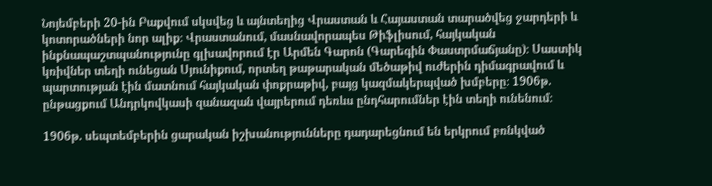Նոյեմբերի 20-ին Բաքվում սկսվեց և այնտեղից Վրաստան և Հայաստան տարածվեց ջարդերի և կոտորածների նոր ալիք։ Վրաստանում, մասնավորապես Թիֆլիսում, հայկական ինքնապաշտպանությունը գլխավորում էր Արմեն Գարոն (Գարեգին Փաստրմաճյանը)։ Սաստիկ կռիվներ տեղի ունեցան Սյունիքում, որտեղ թաթարական մեծաթիվ ուժերին դիմագրավում և պարտության էին մատնում հայկական փոքրաթիվ, բայց կազմակերպված խմբերը։ 1906թ. ընթացքում Անդրկովկասի զանազան վայրերում դեռևս ընդհարումներ էին տեղի ունենում։

1906թ. սեպտեմբերին ցարական իշխանությունները դադարեցնում են երկրում բռնկված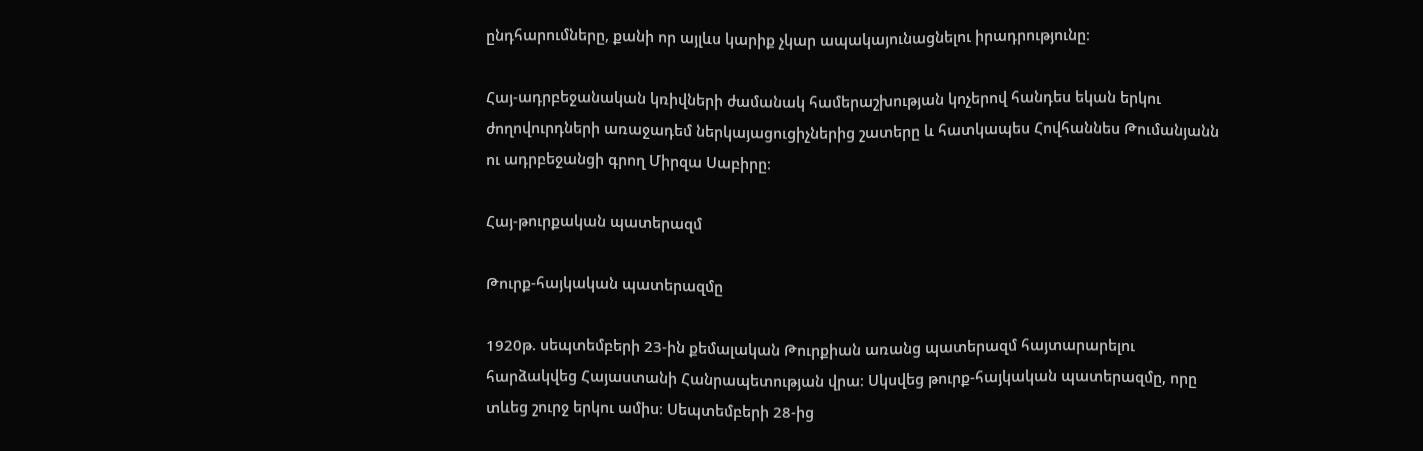ընդհարումները, քանի որ այլևս կարիք չկար ապակայունացնելու իրադրությունը։

Հայ-ադրբեջանական կռիվների ժամանակ համերաշխության կոչերով հանդես եկան երկու ժողովուրդների առաջադեմ ներկայացուցիչներից շատերը և հատկապես Հովհաննես Թումանյանն ու ադրբեջանցի գրող Միրզա Սաբիրը։

Հայ-թուրքական պատերազմ

Թուրք-հայկական պատերազմը

1920թ. սեպտեմբերի 23-ին քեմալական Թուրքիան առանց պատերազմ հայտարարելու հարձակվեց Հայաստանի Հանրապետության վրա։ Սկսվեց թուրք-հայկական պատերազմը, որը տևեց շուրջ երկու ամիս։ Սեպտեմբերի 28-ից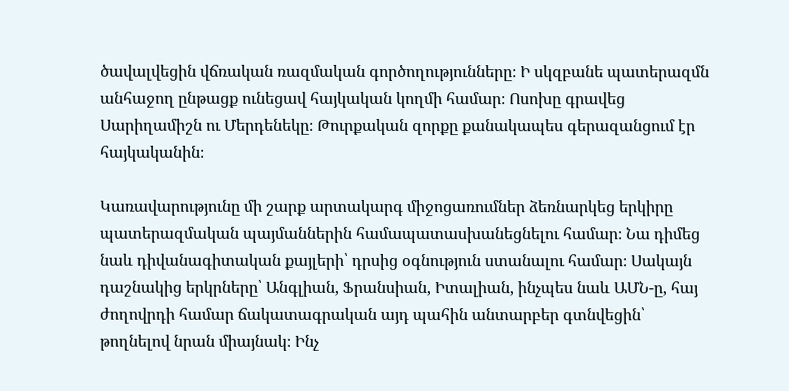ծավալվեցին վճռական ռազմական գործողությունները։ Ի սկզբանե պատերազմն անհաջող ընթացք ունեցավ հայկական կողմի համար։ Ոսոխը գրավեց Սարիղամիշն ու Մերդենեկը։ Թուրքական զորքը քանակապես գերազանցում էր հայկականին։

Կառավարությունը մի շարք արտակարգ միջոցառումներ ձեռնարկեց երկիրը պատերազմական պայմաններին համապատասխանեցնելու համար։ Նա դիմեց նաև դիվանագիտական քայլերի՝ դրսից օգնություն ստանալու համար։ Սակայն դաշնակից երկրները՝ Անգլիան, Ֆրանսիան, Իտալիան, ինչպես նաև ԱՄՆ-ը, հայ ժողովրդի համար ճակատագրական այդ պահին անտարբեր գտնվեցին՝ թողնելով նրան միայնակ։ Ինչ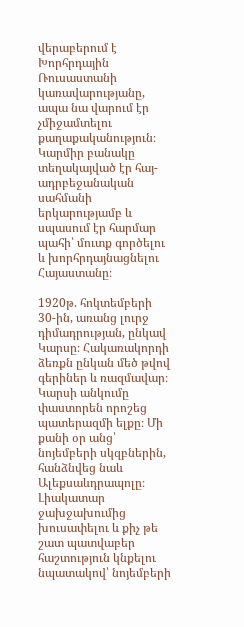վերաբերում է Խորհրդային Ռուսաստանի կառավարությանը, ապա նա վարում էր չմիջամտելու քաղաքականություն։ Կարմիր բանակը տեղակայված էր հայ-ադրբեջանական սահմանի երկարությամբ և սպասում էր հարմար պահի՝ մուտք գործելու և խորհրդայնացնելու Հայաստանը։

1920թ. հոկտեմբերի 30-ին, առանց լուրջ դիմադրության, ընկավ Կարսը։ Հակառակորդի ձեռքն ընկան մեծ թվով գերիներ և ռազմավար։ Կարսի անկումը փաստորեն որոշեց պատերազմի ելքը։ Մի քանի օր անց՝ նոյեմբերի սկզբներին, հանձնվեց նաև Ալեքսաևդրապոլը։ Լիակատար ջախջախումից խուսափելու և քիչ թե շատ պատվաբեր հաշտություն կնքելու նպատակով՝ նոյեմբերի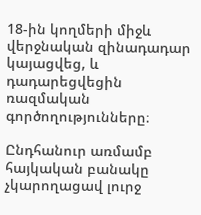18-ին կողմերի միջև վերջնական զինադադար կայացվեց, և դադարեցվեցին ռազմական գործողությունները։

Ընդհանուր առմամբ հայկական բանակը չկարողացավ լուրջ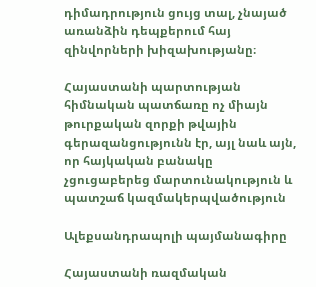դիմադրություն ցույց տալ, չնայած առանձին դեպքերում հայ զինվորների խիզախությանը։

Հայաստանի պարտության հիմնական պատճառը ոչ միայն թուրքական զորքի թվային գերազանցությունն էր, այլ նաև այն, որ հայկական բանակը չցուցաբերեց մարտունակություն և պատշաճ կազմակերպվածություն

Ալեքսանդրապոլի պայմանագիրը

Հայաստանի ռազմական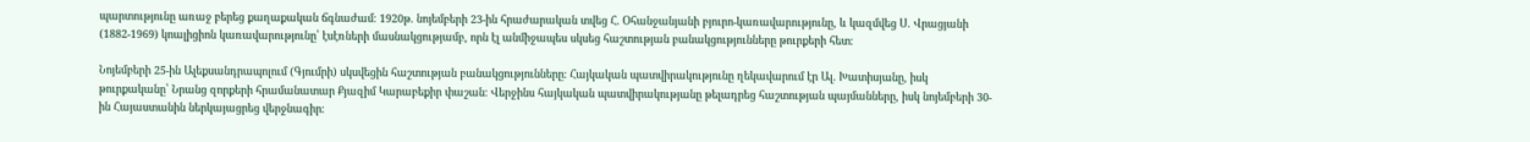պարտությունը առաջ բերեց քաղաքական ճգնաժամ։ 1920թ. նոյեմբերի 23-ին հրաժարական տվեց Հ. Օհանջանյանի բյուրո-կառավարությունը, և կազմվեց Ս. Վրացյանի (1882-1969) կոալիցիոն կառավարությունը՝ էսէռների մասնակցությամբ, որն էլ անմիջապես սկսեց հաշտության բանակցությունները թուրքերի հետ։

Նոյեմբերի 25-ին Ալեքսանդրապոլում (Գյումրի) սկսվեցին հաշտության բանակցությունները։ Հայկական պատվիրակությունը ղեկավարում էր Ալ. Խատիսյանը, իսկ թուրքականը՝ Նրանց զորքերի հրամանատար Քյազիմ Կարաբեքիր փաշան։ Վերջինս հայկական պատվիրակությանը թելադրեց հաշտության պայմանները, իսկ նոյեմբերի 30-ին Հայաստանին ներկայացրեց վերջնագիր։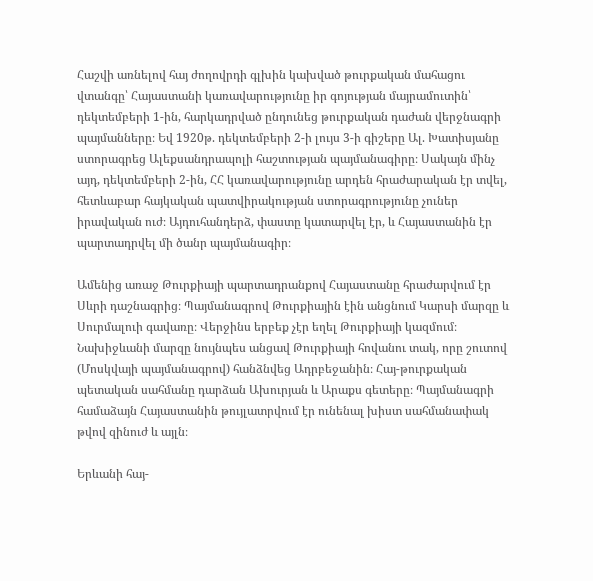Հաշվի առնելով հայ ժողովրդի գլխին կախված թուրքական մահացու վտանգը՝ Հայաստանի կառավարությունը իր գոյության մայրամուտին՝ դեկտեմբերի 1-ին, հարկադրված ընդունեց թուրքական դաժան վերջնագրի պայմանները։ Եվ 1920թ. դեկտեմբերի 2-ի լույս 3-ի գիշերը Ալ. Խատիսյանը ստորագրեց Ալեքսանդրապոլի հաշտության պայմանագիրը։ Սակայն մինչ այդ, դեկտեմբերի 2-ին, ՀՀ կառավարությունը արդեն հրաժարական էր տվել, հետևաբար հայկական պատվիրակության ստորագրությունը չուներ իրավական ուժ։ Այդուհանդերձ, փաստը կատարվել էր, և Հայաստանին էր պարտադրվել մի ծանր պայմանագիր։

Ամենից առաջ Թուրքիայի պարտադրանքով Հայաստանը հրաժարվում էր Սևրի դաշնագրից։ Պայմանագրով Թուրքիային էին անցնում Կարսի մարզը և Սուրմալուի գավառը։ Վերջինս երբեք չէր եղել Թուրքիայի կազմում։ Նախիջևանի մարզը նույնպես անցավ Թուրքիայի հովանու տակ, որը շուտով (Մոսկվայի պայմանագրով) հանձնվեց Ադրբեջանին։ Հայ-թուրքական պետական սահմանը դարձան Ախուրյան և Արաքս գետերը։ Պայմանագրի համաձայն Հայաստանին թույլատրվում էր ունենալ խիստ սահմանափակ թվով զինուժ և այլն։

Երևանի հայ-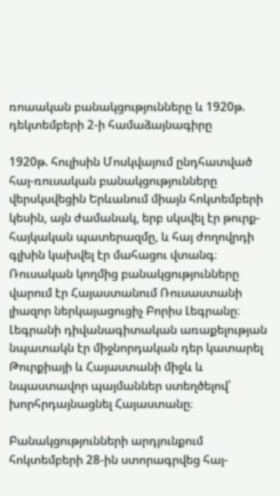ռոաական բանակցությունները և 1920թ. դեկտեմբերի 2-ի համաձայնագիրը

1920թ. հուլիսին Մոսկվայում ընդհատված հայ-ռուսական բանակցությունները վերսկսվեցին Երևանում միայն հոկտեմբերի կեսին, այն ժամանակ, երբ սկսվել էր թուրք-հայկական պատերազմը, և հայ ժողովրդի գլխին կախվել էր մահացու վտանգ։ Ռուսական կողմից բանակցությունները վարում էր Հայաստանում Ռուսաստանի լիազոր ներկայացուցիչ Բորիս Լեգրանը։ Լեգրանի դիվանագիտական առաքելության նպատակն էր միջնորդական դեր կատարել Թուրքիայի և Հայաստանի միջև և նպաստավոր պայմաններ ստեղծելով՝ խորհրդայնացնել Հայաստանը։

Բանակցությունների արդյունքում հոկտեմբերի 28-ին ստորագրվեց հայ-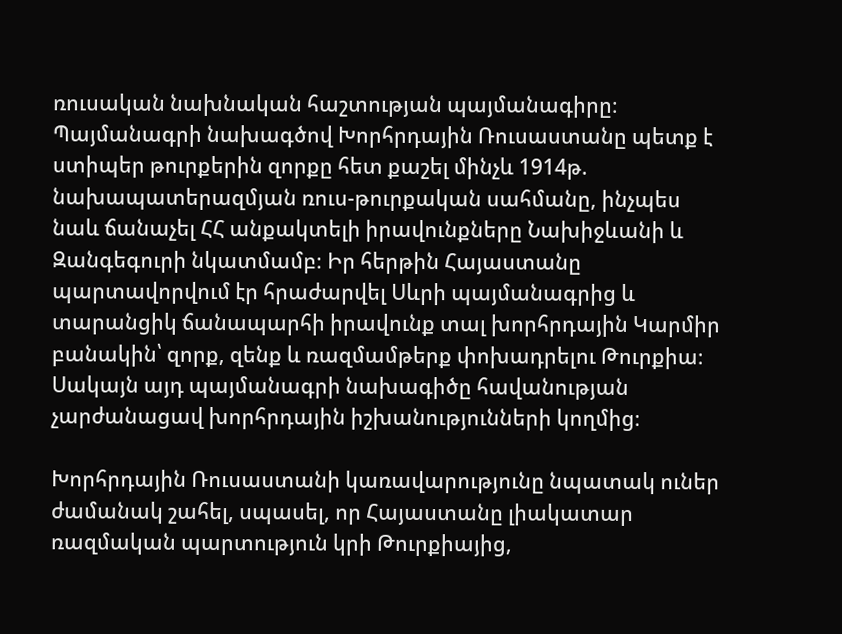ռուսական նախնական հաշտության պայմանագիրը։ Պայմանագրի նախագծով Խորհրդային Ռուսաստանը պետք է ստիպեր թուրքերին զորքը հետ քաշել մինչև 1914թ. նախապատերազմյան ռուս-թուրքական սահմանը, ինչպես նաև ճանաչել ՀՀ անքակտելի իրավունքները Նախիջևանի և Զանգեգուրի նկատմամբ։ Իր հերթին Հայաստանը պարտավորվում էր հրաժարվել Սևրի պայմանագրից և տարանցիկ ճանապարհի իրավունք տալ խորհրդային Կարմիր բանակին՝ զորք, զենք և ռազմամթերք փոխադրելու Թուրքիա։ Սակայն այդ պայմանագրի նախագիծը հավանության չարժանացավ խորհրդային իշխանությունների կողմից։

Խորհրդային Ռուսաստանի կառավարությունը նպատակ ուներ ժամանակ շահել, սպասել, որ Հայաստանը լիակատար ռազմական պարտություն կրի Թուրքիայից,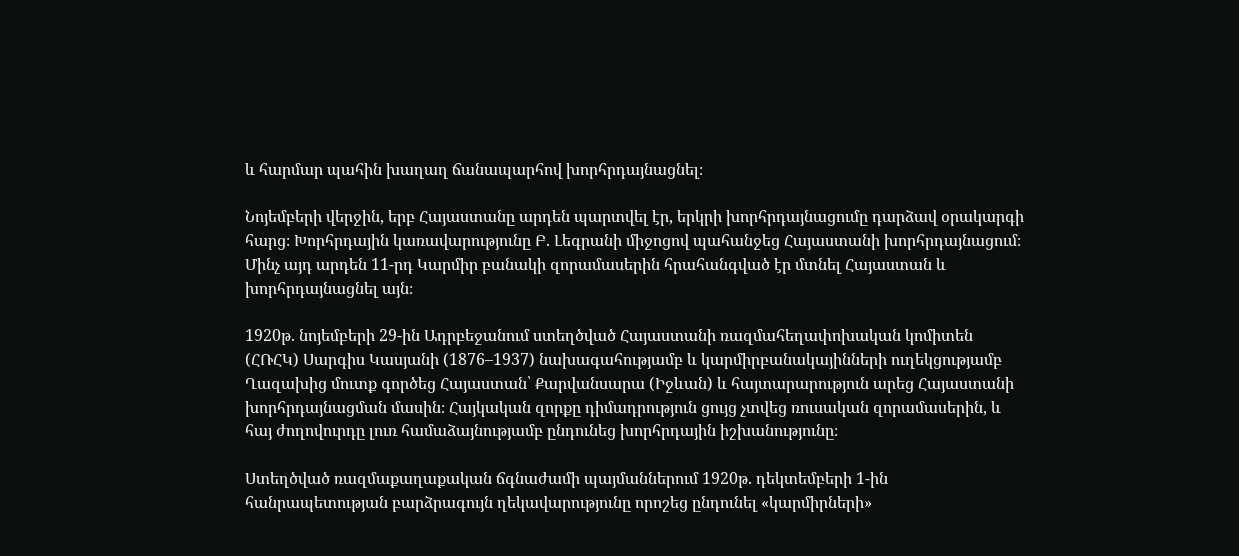և հարմար պահին խաղաղ ճանապարհով խորհրդայնացնել։

Նոյեմբերի վերջին, երբ Հայաստանը արդեն պարտվել էր, երկրի խորհրդայնացումը դարձավ օրակարգի հարց։ Խորհրդային կառավարությունը Բ. Լեգրանի միջոցով պահանջեց Հայաստանի խորհրդայնացում։ Մինչ այդ արդեն 11-րդ Կարմիր բանակի զորամասերին հրահանգված էր մտնել Հայաստան և խորհրդայնացնել այն։

1920թ. նոյեմբերի 29-ին Ադրբեջանում ստեղծված Հայաստանի ռազմահեղափոխական կոմիտեն (ՀՌՀԿ) Սարգիս Կասյանի (1876–1937) նախագահությամբ և կարմիրբանակայինների ուղեկցությամբ Ղազախից մուտք գործեց Հայաստան՝ Քարվանսարա (Իջևան) և հայտարարություն արեց Հայաստանի խորհրդայնացման մասին։ Հայկական զորքը դիմադրություն ցույց չտվեց ռուսական զորամասերին, և հայ ժողովուրդը լուռ համաձայնությամբ ընդունեց խորհրդային իշխանությունը։

Ստեղծված ռազմաքաղաքական ճգնաժամի պայմաններում 1920թ. դեկտեմբերի 1-ին հանրապետության բարձրագույն ղեկավարությունը որոշեց ընդունել «կարմիրների»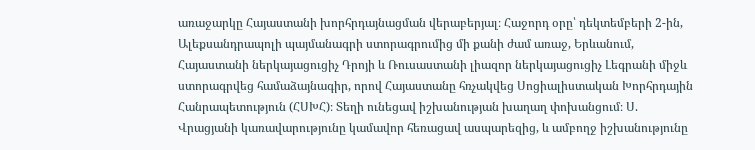առաջարկը Հայաստանի խորհրդայնացման վերաբերյալ։ Հաջորդ օրը՝ դեկտեմբերի 2-ին, Ալեքսանդրապոլի պայմանագրի ստորագրումից մի քանի ժամ առաջ, Երևանում, Հայաստանի ներկայացուցիչ Դրոյի և Ռուսաստանի լիազոր ներկայացուցիչ Լեգրանի միջև ստորագրվեց համաձայնագիր, որով Հայաստանը հռչակվեց Սոցիալիստական Խորհրդային Հանրապետություն (ՀՍԽՀ)։ Տեղի ունեցավ իշխանության խաղաղ փոխանցում։ Ս. Վրացյանի կառավարությունը կամավոր հեռացավ ասպարեզից, և ամբողջ իշխանությունը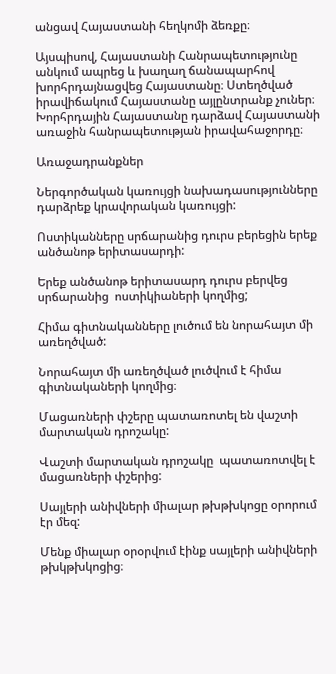անցավ Հայաստանի հեղկոմի ձեռքը։

Այսպիսով, Հայաստանի Հանրապետությունը անկում ապրեց և խաղաղ ճանապարհով խորհրդայնացվեց Հայաստանը։ Ստեղծված իրավիճակում Հայաստանը այլընտրանք չուներ։ Խորհրդային Հայաստանը դարձավ Հայաստանի առաջին հանրապետության իրավահաջորդը։

Առաջադրանքներ

Ներգործական կառույցի նախադասությունները դարձրեք կրավորական կառույցի:

Ոստիկանները սրճարանից դուրս բերեցին երեք անծանոթ երիտասարդի:

Երեք անծանոթ երիտասարդ դուրս բերվեց սրճարանից  ոստիկիաների կողմից;

Հիմա գիտնականները լուծում են նորահայտ մի առեղծված:

Նորահայտ մի առեղծված լուծվում է հիմա գիտնակաների կողմից։

Մացառների փշերը պատառոտել են վաշտի մարտական դրոշակը:

Վաշտի մարտական դրոշակը  պատառոտվել է մացառների փշերից:

Սայլերի անիվների միալար թխթխկոցը օրորում էր մեզ:

Մենք միալար օրօրվում էինք սայլերի անիվների թխկթխկոցից։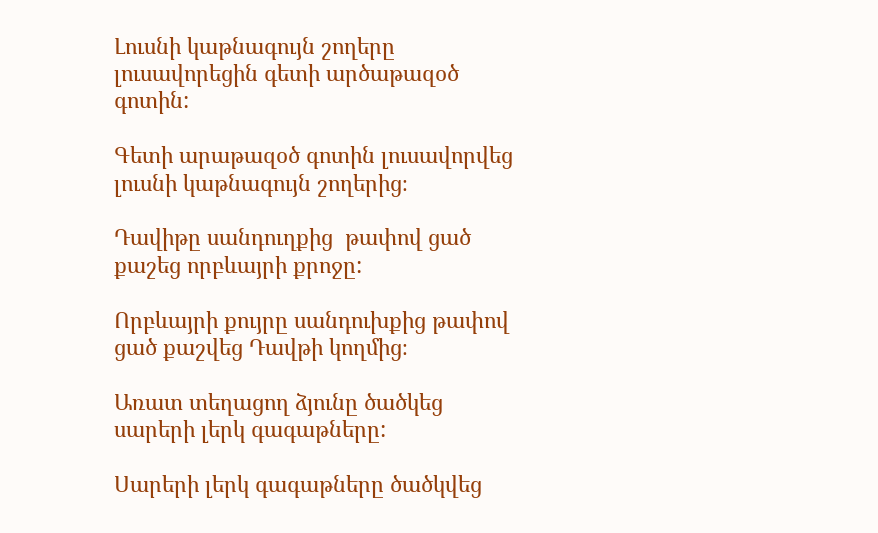Լուսնի կաթնագույն շողերը լուսավորեցին գետի արծաթազօծ գոտին:

Գետի արաթազօծ գոտին լուսավորվեց լուսնի կաթնագույն շողերից։

Դավիթը սանդուղքից  թափով ցած քաշեց որբևայրի քրոջը:

Որբևայրի քույրը սանդուխքից թափով ցած քաշվեց Դավթի կողմից։

Առատ տեղացող ձյունը ծածկեց սարերի լերկ գագաթները:

Սարերի լերկ գագաթները ծածկվեց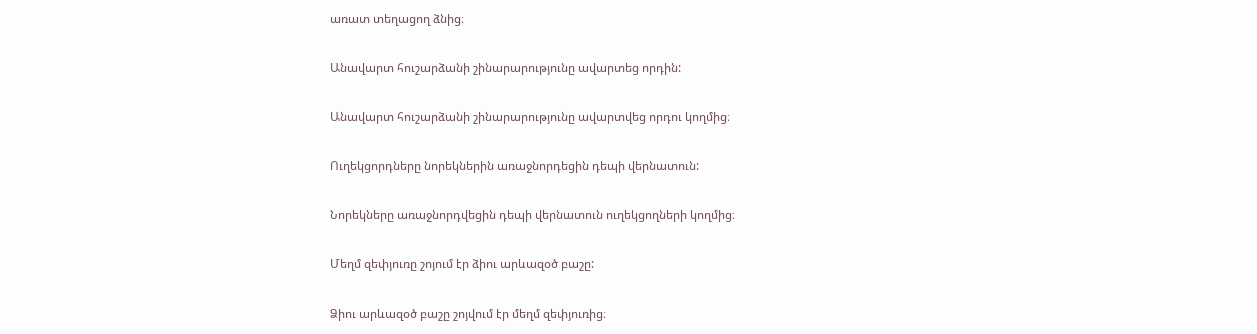առատ տեղացող ձնից։

Անավարտ հուշարձանի շինարարությունը ավարտեց որդին:

Անավարտ հուշարձանի շինարարությունը ավարտվեց որդու կողմից։

Ուղեկցորդները նորեկներին առաջնորդեցին դեպի վերնատուն:

Նորեկները առաջնորդվեցին դեպի վերնատուն ուղեկցողների կողմից։

Մեղմ զեփյուռը շոյում էր ձիու արևազօծ բաշը:

Ձիու արևազօծ բաշը շոյվում էր մեղմ զեփյուռից։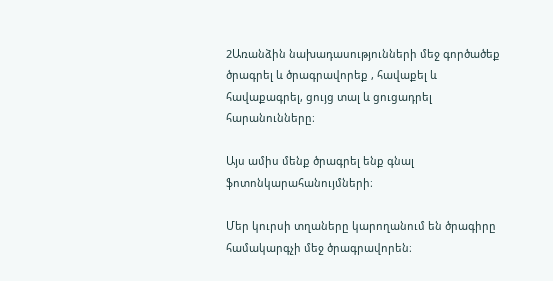2Առանձին նախադասությունների մեջ գործածեք ծրագրել և ծրագրավորեք , հավաքել և հավաքագրել, ցույց տալ և ցուցադրել հարանունները։

Այս ամիս մենք ծրագրել ենք գնալ ֆոտոնկարահանույմների։

Մեր կուրսի տղաները կարողանում են ծրագիրը համակարգչի մեջ ծրագրավորեն։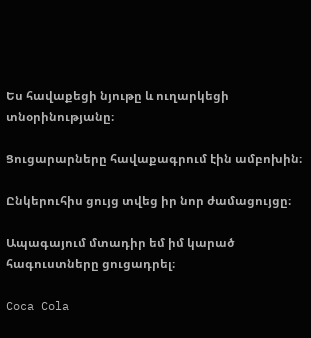Ես հավաքեցի նյութը և ուղարկեցի տնօրինությանը։

Ցուցարարները հավաքագրում էին ամբոխին։

Ընկերուհիս ցույց տվեց իր նոր ժամացույցը։

Ապագայում մտադիր եմ իմ կարած հագուստները ցուցադրել։

Coca Cola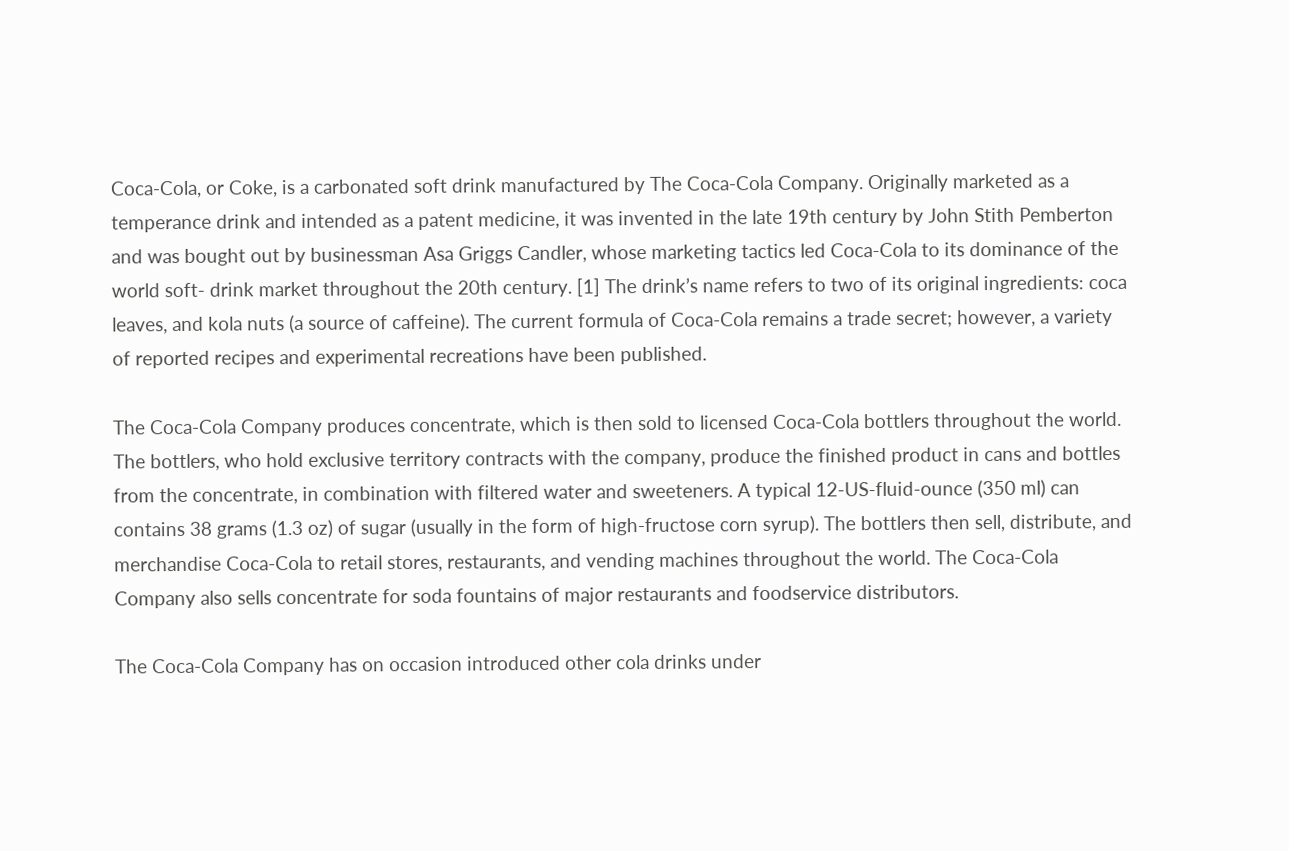Coca-Cola, or Coke, is a carbonated soft drink manufactured by The Coca-Cola Company. Originally marketed as a temperance drink and intended as a patent medicine, it was invented in the late 19th century by John Stith Pemberton and was bought out by businessman Asa Griggs Candler, whose marketing tactics led Coca-Cola to its dominance of the world soft- drink market throughout the 20th century. [1] The drink’s name refers to two of its original ingredients: coca leaves, and kola nuts (a source of caffeine). The current formula of Coca-Cola remains a trade secret; however, a variety of reported recipes and experimental recreations have been published.

The Coca-Cola Company produces concentrate, which is then sold to licensed Coca-Cola bottlers throughout the world. The bottlers, who hold exclusive territory contracts with the company, produce the finished product in cans and bottles from the concentrate, in combination with filtered water and sweeteners. A typical 12-US-fluid-ounce (350 ml) can contains 38 grams (1.3 oz) of sugar (usually in the form of high-fructose corn syrup). The bottlers then sell, distribute, and merchandise Coca-Cola to retail stores, restaurants, and vending machines throughout the world. The Coca-Cola Company also sells concentrate for soda fountains of major restaurants and foodservice distributors.

The Coca-Cola Company has on occasion introduced other cola drinks under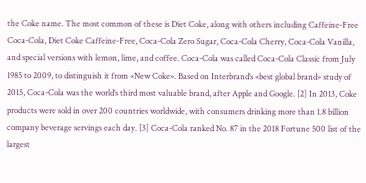the Coke name. The most common of these is Diet Coke, along with others including Caffeine-Free Coca-Cola, Diet Coke Caffeine-Free, Coca-Cola Zero Sugar, Coca-Cola Cherry, Coca-Cola Vanilla, and special versions with lemon, lime, and coffee. Coca-Cola was called Coca-Cola Classic from July 1985 to 2009, to distinguish it from «New Coke». Based on Interbrand’s «best global brand» study of 2015, Coca-Cola was the world’s third most valuable brand, after Apple and Google. [2] In 2013, Coke products were sold in over 200 countries worldwide, with consumers drinking more than 1.8 billion company beverage servings each day. [3] Coca-Cola ranked No. 87 in the 2018 Fortune 500 list of the largest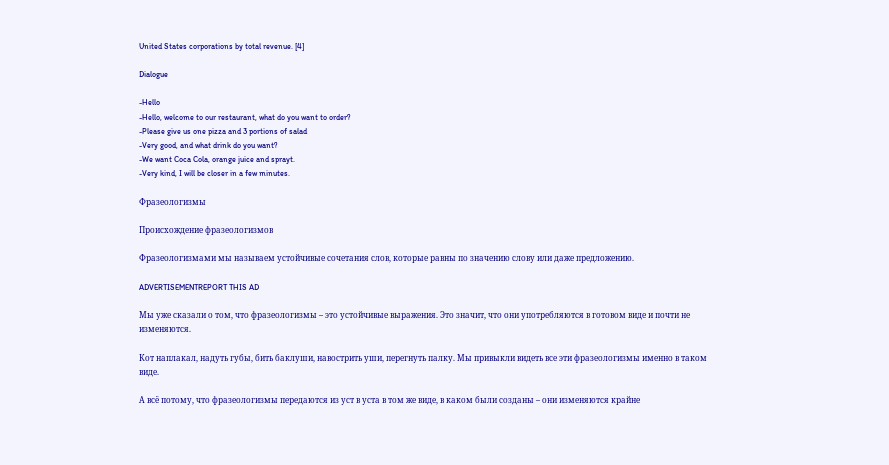United States corporations by total revenue. [4]

Dialogue

-Hello
-Hello, welcome to our restaurant, what do you want to order?
-Please give us one pizza and 3 portions of salad
-Very good, and what drink do you want?
-We want Coca Cola, orange juice and sprayt.
-Very kind, I will be closer in a few minutes.

Фразеологизмы

Происхождение фразеологизмов

Фразеологизмами мы называем устойчивые сочетания слов, которые равны по значению слову или даже предложению.

ADVERTISEMENTREPORT THIS AD

Мы уже сказали о том, что фразеологизмы – это устойчивые выражения. Это значит, что они употребляются в готовом виде и почти не изменяются.

Кот наплакал, надуть губы, бить баклуши, навострить уши, перегнуть палку. Мы привыкли видеть все эти фразеологизмы именно в таком виде.

А всё потому, что фразеологизмы передаются из уст в уста в том же виде, в каком были созданы – они изменяются крайне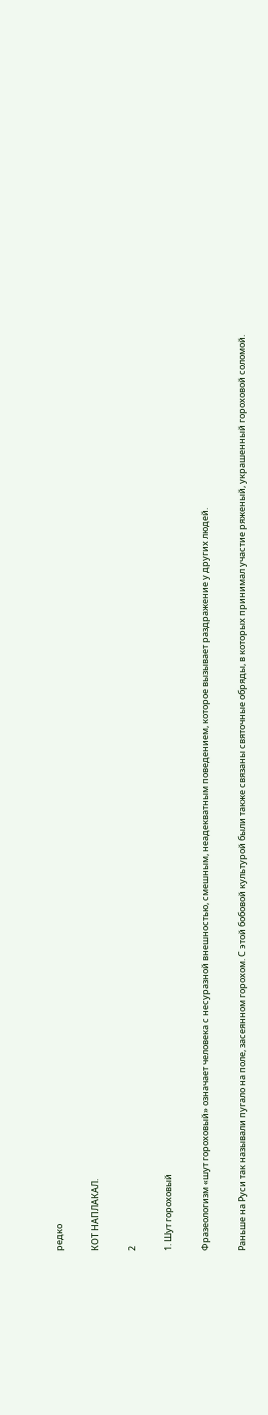редко

КОТ НАПЛАКАЛ.

2

1. Шут гороховый

Фразеологизм «шут гороховый» означает человека с несуразной внешностью, смешным, неадекватным поведением, которое вызывает раздражение у других людей.

Раньше на Руси так называли пугало на поле, засеянном горохом. С этой бобовой культурой были также связаны святочные обряды, в которых принимал участие ряженый, украшенный гороховой соломой.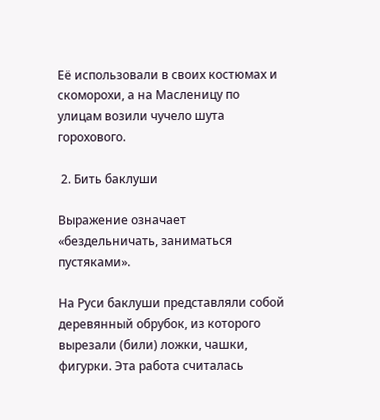Её использовали в своих костюмах и скоморохи, а на Масленицу по улицам возили чучело шута горохового.

 2. Бить баклуши

Выражение означает «бездельничать, заниматься пустяками».

На Руси баклуши представляли собой деревянный обрубок, из которого вырезали (били) ложки, чашки, фигурки. Эта работа считалась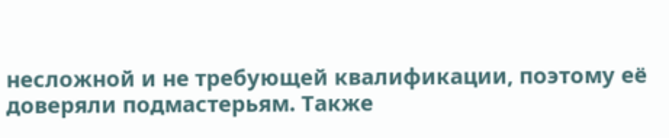несложной и не требующей квалификации, поэтому её доверяли подмастерьям. Также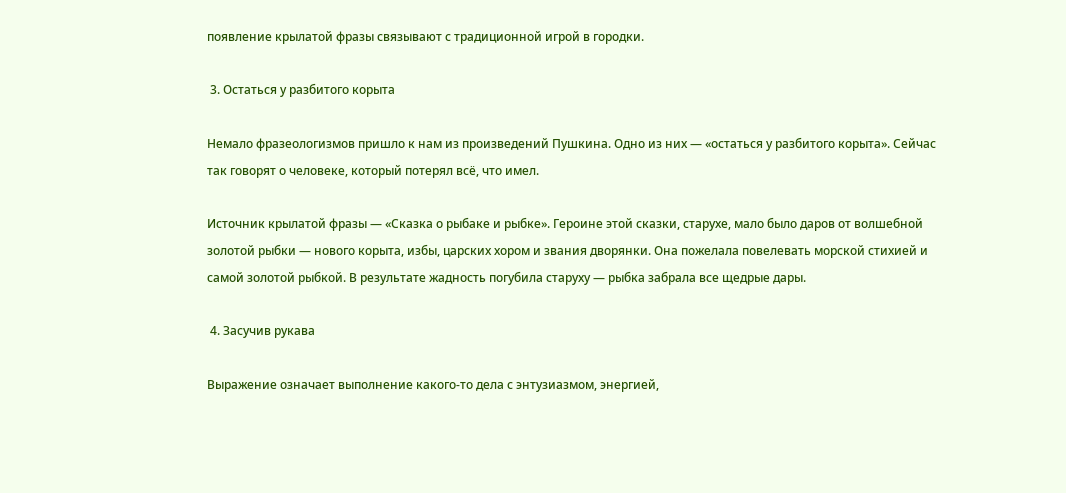появление крылатой фразы связывают с традиционной игрой в городки.

 3. Остаться у разбитого корыта

Немало фразеологизмов пришло к нам из произведений Пушкина. Одно из них — «остаться у разбитого корыта». Сейчас так говорят о человеке, который потерял всё, что имел.

Источник крылатой фразы — «Сказка о рыбаке и рыбке». Героине этой сказки, старухе, мало было даров от волшебной золотой рыбки — нового корыта, избы, царских хором и звания дворянки. Она пожелала повелевать морской стихией и самой золотой рыбкой. В результате жадность погубила старуху — рыбка забрала все щедрые дары.

 4. Засучив рукава

Выражение означает выполнение какого‑то дела с энтузиазмом, энергией,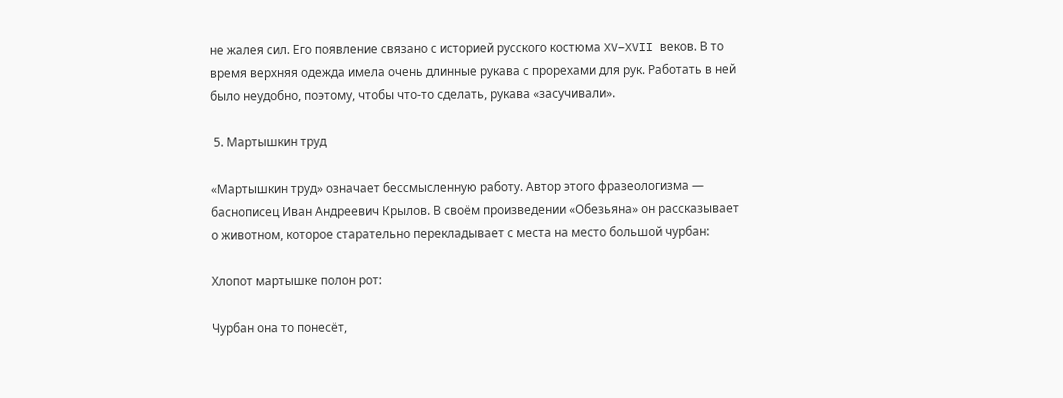не жалея сил. Его появление связано с историей русского костюма XV–XVII веков. В то время верхняя одежда имела очень длинные рукава с прорехами для рук. Работать в ней было неудобно, поэтому, чтобы что‑то сделать, рукава «засучивали».

 5. Мартышкин труд

«Мартышкин труд» означает бессмысленную работу. Автор этого фразеологизма — баснописец Иван Андреевич Крылов. В своём произведении «Обезьяна» он рассказывает о животном, которое старательно перекладывает с места на место большой чурбан:

Хлопот мартышке полон рот:

Чурбан она то понесёт,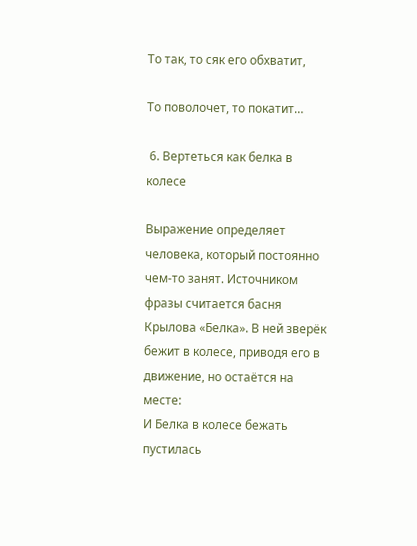То так, то сяк его обхватит,

То поволочет, то покатит…

 6. Вертеться как белка в колесе

Выражение определяет человека, который постоянно чем‑то занят. Источником фразы считается басня Крылова «Белка». В ней зверёк бежит в колесе, приводя его в движение, но остаётся на месте:
И Белка в колесе бежать пустилась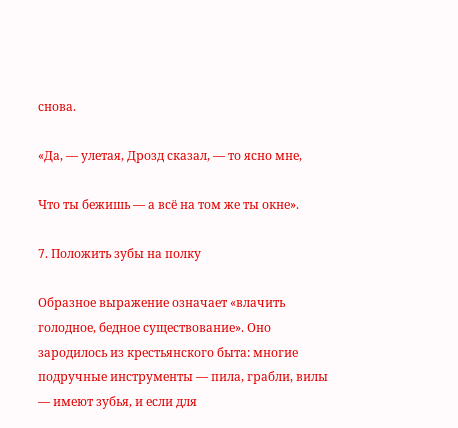снова.

«Да, — улетая, Дрозд сказал, — то ясно мне,

Что ты бежишь — а всё на том же ты окне».

7. Положить зубы на полку

Образное выражение означает «влачить голодное, бедное существование». Оно зародилось из крестьянского быта: многие подручные инструменты — пила, грабли, вилы — имеют зубья, и если для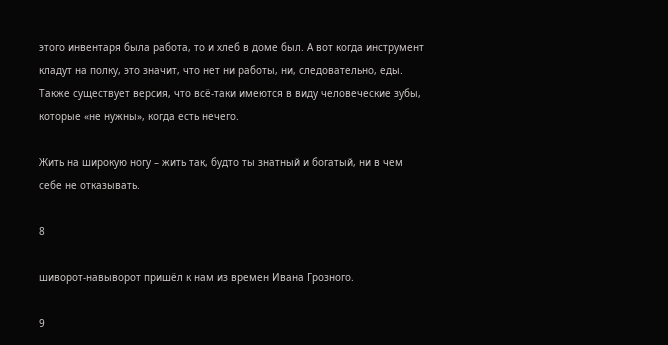этого инвентаря была работа, то и хлеб в доме был. А вот когда инструмент кладут на полку, это значит, что нет ни работы, ни, следовательно, еды. Также существует версия, что всё-таки имеются в виду человеческие зубы, которые «не нужны», когда есть нечего.

Жить на широкую ногу – жить так, будто ты знатный и богатый, ни в чем себе не отказывать.

8

шиворот-навыворот пришёл к нам из времен Ивана Грозного.

9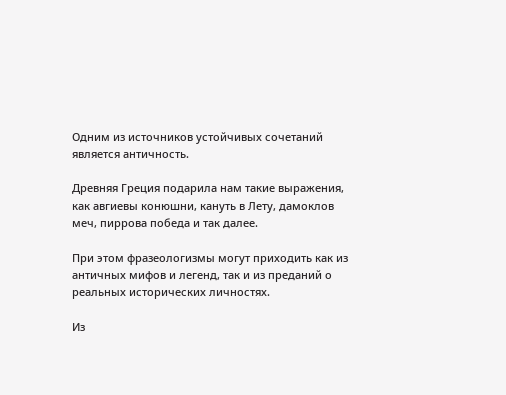Одним из источников устойчивых сочетаний является античность.

Древняя Греция подарила нам такие выражения, как авгиевы конюшни, кануть в Лету, дамоклов меч, пиррова победа и так далее.

При этом фразеологизмы могут приходить как из античных мифов и легенд, так и из преданий о реальных исторических личностях.

Из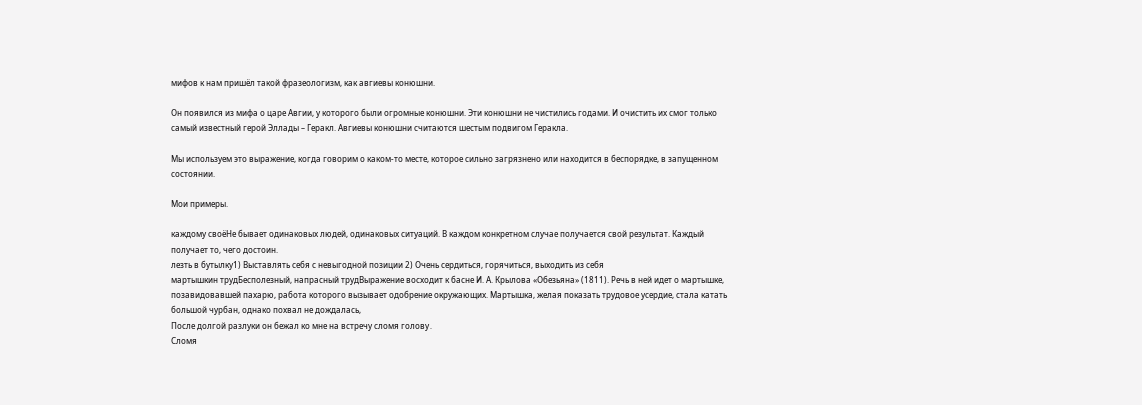мифов к нам пришёл такой фразеологизм, как авгиевы конюшни.

Он появился из мифа о царе Авгии, у которого были огромные конюшни. Эти конюшни не чистились годами. И очистить их смог только самый известный герой Эллады – Геракл. Авгиевы конюшни считаются шестым подвигом Геракла.

Мы используем это выражение, когда говорим о каком-то месте, которое сильно загрязнено или находится в беспорядке, в запущенном состоянии.

Мои примеры.

каждому своёНе бывает одинаковых людей, одинаковых ситуаций. В каждом конкретном случае получается свой результат. Каждый получает то, чего достоин.
лезть в бутылку1) Выставлять себя с невыгодной позиции 2) Очень сердиться, горячиться, выходить из себя
мартышкин трудБесполезный, напрасный трудВыражение восходит к басне И. А. Крылова «Обезьяна» (1811). Речь в ней идет о мартышке, позавидовавшей пахарю, работа которого вызывает одобрение окружающих. Мартышка, желая показать трудовое усердие, стала катать большой чурбан, однако похвал не дождалась,
После долгой разлуки он бежал ко мне на встречу сломя голову․
Сломя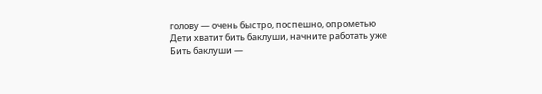голову — очень быстро, поспешно, опрометью
Дети хватит бить баклуши, начните работать уже
Бить баклуши —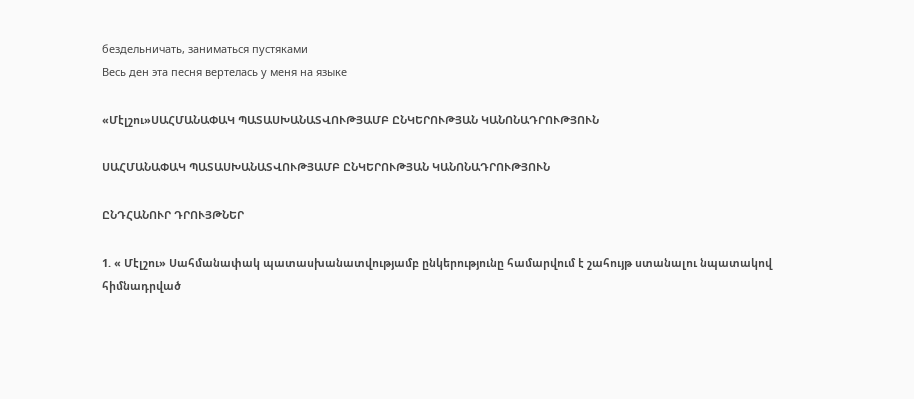бездельничать, заниматься пустяками
Весь ден эта песня вертелась у меня на языке

«Մէլշու»ՍԱՀՄԱՆԱՓԱԿ ՊԱՏԱՍԽԱՆԱՏՎՈՒԹՅԱՄԲ ԸՆԿԵՐՈՒԹՅԱՆ ԿԱՆՈՆԱԴՐՈՒԹՅՈՒՆ

ՍԱՀՄԱՆԱՓԱԿ ՊԱՏԱՍԽԱՆԱՏՎՈՒԹՅԱՄԲ ԸՆԿԵՐՈՒԹՅԱՆ ԿԱՆՈՆԱԴՐՈՒԹՅՈՒՆ

ԸՆԴՀԱՆՈՒՐ ԴՐՈՒՅԹՆԵՐ

1. « Մէլշու» Սահմանափակ պատասխանատվությամբ ընկերությունը համարվում է շահույթ ստանալու նպատակով հիմնադրված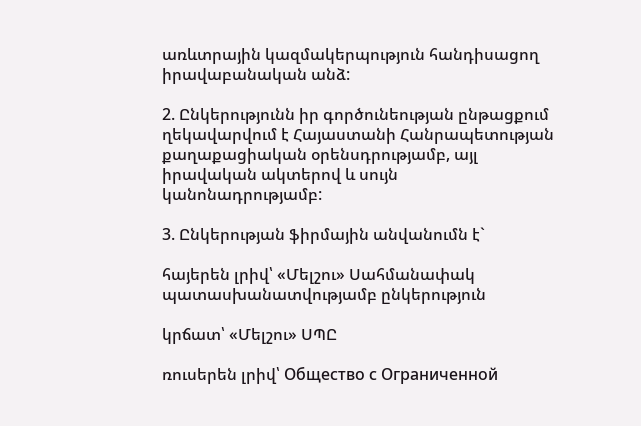առևտրային կազմակերպություն հանդիսացող իրավաբանական անձ:

2. Ընկերությունն իր գործունեության ընթացքում ղեկավարվում է Հայաստանի Հանրապետության քաղաքացիական օրենսդրությամբ, այլ իրավական ակտերով և սույն կանոնադրությամբ:

3. Ընկերության ֆիրմային անվանումն է`

հայերեն լրիվ՝ «Մելշու» Սահմանափակ պատասխանատվությամբ ընկերություն

կրճատ՝ «Մելշու» ՍՊԸ

ռուսերեն լրիվ՝ Общество с Ограниченной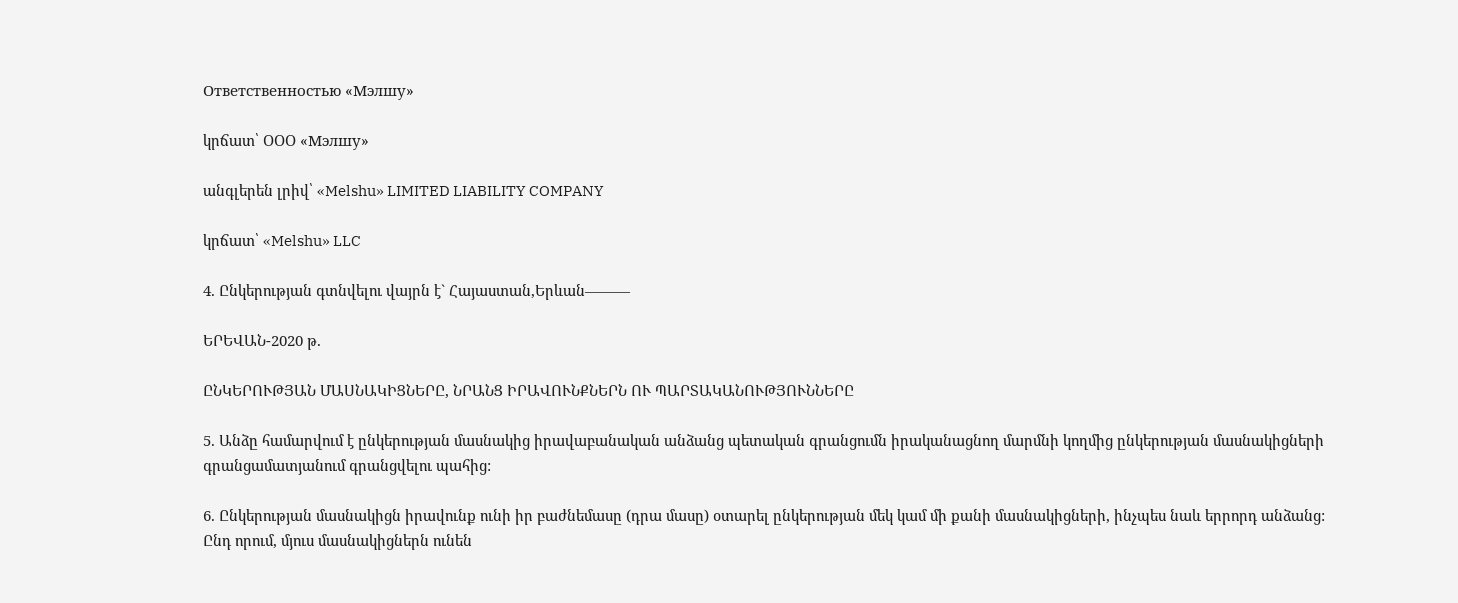Ответственностью «Мэлшу»

կրճատ՝ ՕՕՕ «Мэлшу»

անգլերեն լրիվ՝ «Melshu» LIMITED LIABILITY COMPANY

կրճատ՝ «Melshu» LLC

4. Ընկերության գտնվելու վայրն է` Հայաստան,Երևան———

ԵՐԵՎԱՆ-2020 թ.

ԸՆԿԵՐՈՒԹՅԱՆ ՄԱՍՆԱԿԻՑՆԵՐԸ, ՆՐԱՆՑ ԻՐԱՎՈՒՆՔՆԵՐՆ ՈՒ ՊԱՐՏԱԿԱՆՈՒԹՅՈՒՆՆԵՐԸ

5. Անձը համարվում է ընկերության մասնակից իրավաբանական անձանց պետական գրանցումն իրականացնող մարմնի կողմից ընկերության մասնակիցների գրանցամատյանում գրանցվելու պահից:

6. Ընկերության մասնակիցն իրավունք ունի իր բաժնեմասը (դրա մասը) օտարել ընկերության մեկ կամ մի քանի մասնակիցների, ինչպես նաև երրորդ անձանց: Ընդ որում, մյուս մասնակիցներն ունեն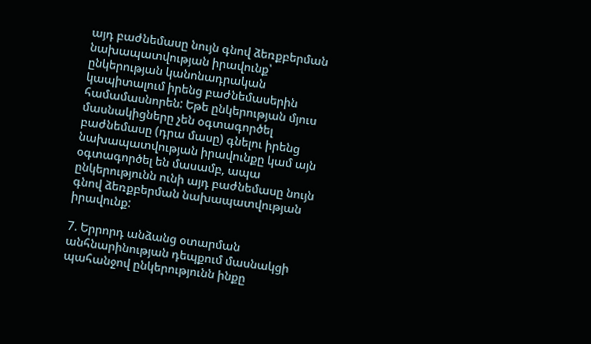այդ բաժնեմասը նույն գնով ձեռքբերման նախապատվության իրավունք՝ ընկերության կանոնադրական կապիտալում իրենց բաժնեմասերին համամասնորեն: Եթե ընկերության մյուս մասնակիցները չեն օգտագործել բաժնեմասը (դրա մասը) գնելու իրենց նախապատվության իրավունքը կամ այն օգտագործել են մասամբ, ապա ընկերությունն ունի այդ բաժնեմասը նույն գնով ձեռքբերման նախապատվության իրավունք:

7. Երրորդ անձանց օտարման անհնարինության դեպքում մասնակցի պահանջով ընկերությունն ինքը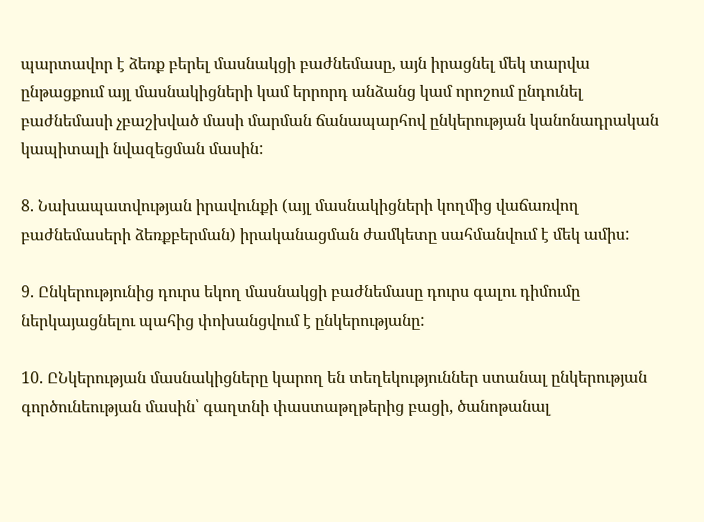պարտավոր է ձեռք բերել մասնակցի բաժնեմասը, այն իրացնել մեկ տարվա ընթացքում այլ մասնակիցների կամ երրորդ անձանց կամ որոշում ընդունել բաժնեմասի չբաշխված մասի մարման ճանապարհով ընկերության կանոնադրական կապիտալի նվազեցման մասին:

8. Նախապատվության իրավունքի (այլ մասնակիցների կողմից վաճառվող բաժնեմասերի ձեռքբերման) իրականացման ժամկետը սահմանվում է մեկ ամիս:

9. Ընկերությունից դուրս եկող մասնակցի բաժնեմասը դուրս գալու դիմումը ներկայացնելու պահից փոխանցվում է ընկերությանը:

10. ԸՆկերության մասնակիցները կարող են տեղեկություններ ստանալ ընկերության գործունեության մասին՝ գաղտնի փաստաթղթերից բացի, ծանոթանալ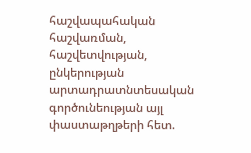հաշվապահական հաշվառման, հաշվետվության, ընկերության արտադրատնտեսական գործունեության այլ փաստաթղթերի հետ.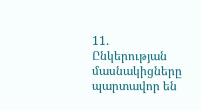11. Ընկերության մասնակիցները պարտավոր են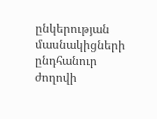ընկերության մասնակիցների ընդհանուր ժողովի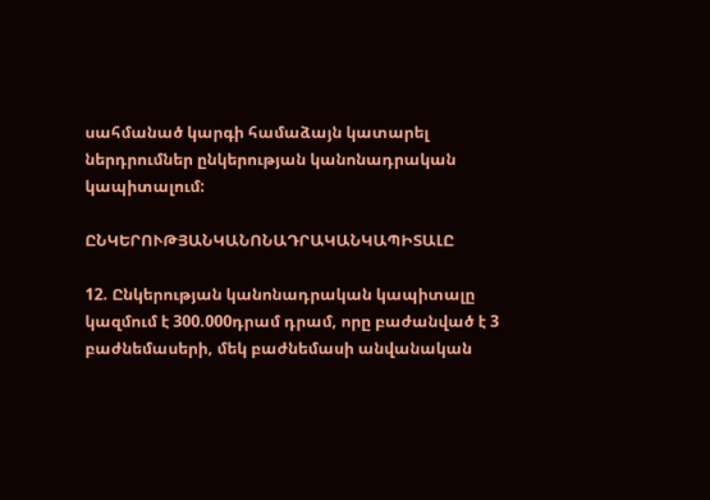սահմանած կարգի համաձայն կատարել ներդրումներ ընկերության կանոնադրական կապիտալում:

ԸՆԿԵՐՈՒԹՅԱՆԿԱՆՈՆԱԴՐԱԿԱՆԿԱՊԻՏԱԼԸ

12. Ընկերության կանոնադրական կապիտալը կազմում է 300.000դրամ դրամ, որը բաժանված է 3 բաժնեմասերի, մեկ բաժնեմասի անվանական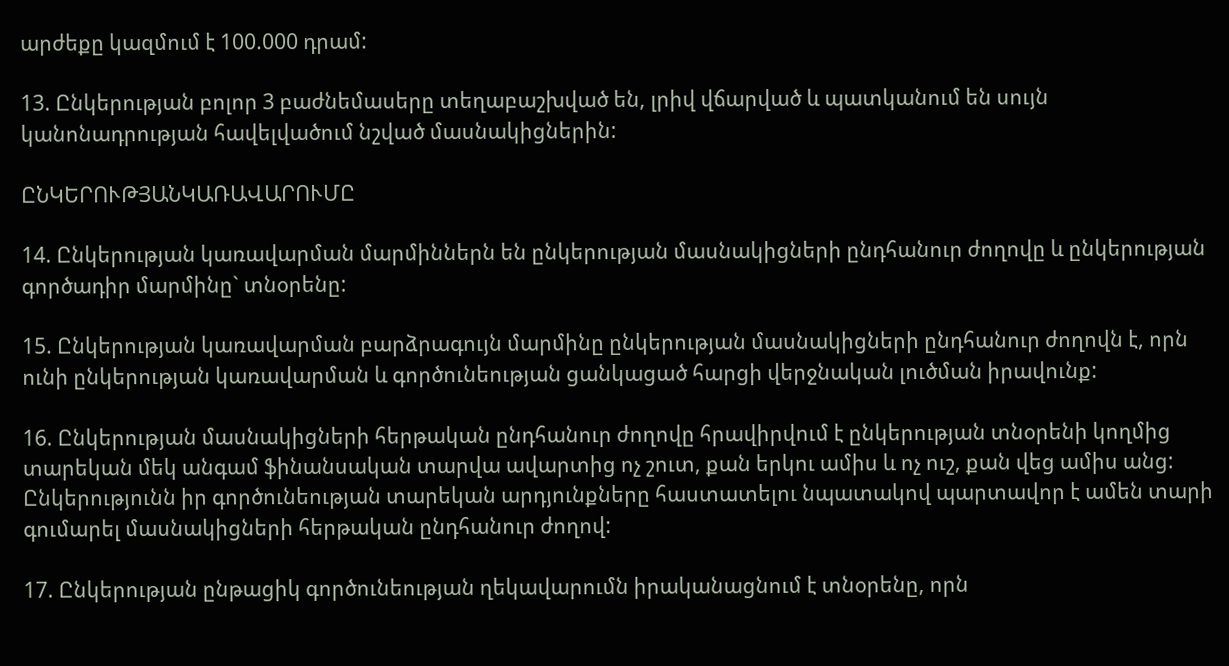արժեքը կազմում է 100.000 դրամ:

13. Ընկերության բոլոր 3 բաժնեմասերը տեղաբաշխված են, լրիվ վճարված և պատկանում են սույն կանոնադրության հավելվածում նշված մասնակիցներին:

ԸՆԿԵՐՈՒԹՅԱՆԿԱՌԱՎԱՐՈՒՄԸ

14. Ընկերության կառավարման մարմիններն են ընկերության մասնակիցների ընդհանուր ժողովը և ընկերության գործադիր մարմինը` տնօրենը:

15. Ընկերության կառավարման բարձրագույն մարմինը ընկերության մասնակիցների ընդհանուր ժողովն է, որն ունի ընկերության կառավարման և գործունեության ցանկացած հարցի վերջնական լուծման իրավունք:

16. Ընկերության մասնակիցների հերթական ընդհանուր ժողովը հրավիրվում է ընկերության տնօրենի կողմից տարեկան մեկ անգամ ֆինանսական տարվա ավարտից ոչ շուտ, քան երկու ամիս և ոչ ուշ, քան վեց ամիս անց: Ընկերությունն իր գործունեության տարեկան արդյունքները հաստատելու նպատակով պարտավոր է ամեն տարի գումարել մասնակիցների հերթական ընդհանուր ժողով:

17. Ընկերության ընթացիկ գործունեության ղեկավարումն իրականացնում է տնօրենը, որն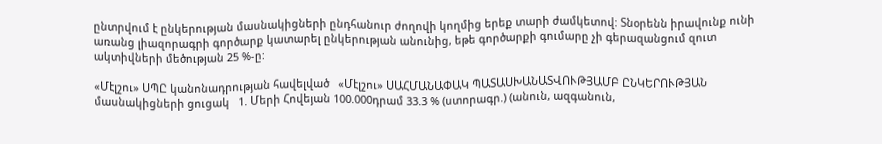ընտրվում է ընկերության մասնակիցների ընդհանուր ժողովի կողմից երեք տարի ժամկետով: Տնօրենն իրավունք ունի առանց լիազորագրի գործարք կատարել ընկերության անունից, եթե գործարքի գումարը չի գերազանցում զուտ ակտիվների մեծության 25 %-ը:

«Մէլշու» ՍՊԸ կանոնադրության հավելված   «Մէլշու» ՍԱՀՄԱՆԱՓԱԿ ՊԱՏԱՍԽԱՆԱՏՎՈՒԹՅԱՄԲ ԸՆԿԵՐՈՒԹՅԱՆ   մասնակիցների ցուցակ   1. Մերի Հովեյան 100.000դրամ 33.3 % (ստորագր.) (անուն, ազգանուն,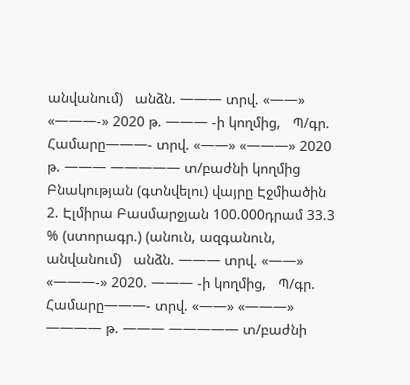անվանում)   անձն. ——— տրվ. «——» «———-» 2020 թ. ——— -ի կողմից,   Պ/գր. Համարը———- տրվ. «——» «———» 2020 թ. ——— ————— տ/բաժնի կողմից   Բնակության (գտնվելու) վայրը Էջմիածին 2. Էլմիրա Բասմարջյան 100.000դրամ 33.3 % (ստորագր.) (անուն, ազգանուն, անվանում)   անձն. ——— տրվ. «——» «———-» 2020. ——— -ի կողմից,   Պ/գր. Համարը———- տրվ. «——» «———» ———— թ. ——— ————— տ/բաժնի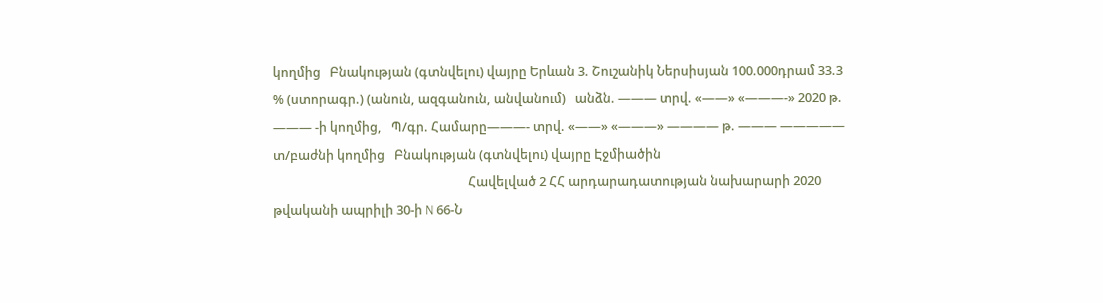կողմից   Բնակության (գտնվելու) վայրը Երևան 3. Շուշանիկ Ներսիսյան 100.000դրամ 33.3 % (ստորագր.) (անուն, ազգանուն, անվանում)   անձն. ——— տրվ. «——» «———-» 2020 թ. ——— -ի կողմից,   Պ/գր. Համարը———- տրվ. «——» «———» ———— թ. ——— ————— տ/բաժնի կողմից   Բնակության (գտնվելու) վայրը Էջմիածին
                                                                 Հավելված 2 ՀՀ արդարադատության նախարարի 2020 թվականի ապրիլի 30-ի N 66-Ն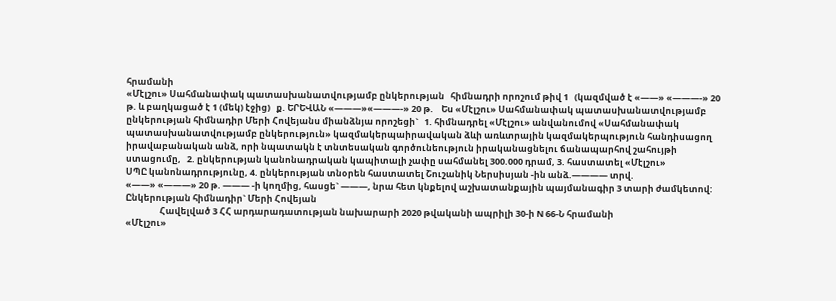հրամանի
«Մէլշու» Սահմանափակ պատասխանատվությամբ ընկերության   հիմնադրի որոշում թիվ 1   (կազմված է «——» «———-» 20 թ. և բաղկացած է 1 (մեկ) էջից)   ք. ԵՐԵՎԱՆ «———»«———-» 20 թ.    Ես «Մէլշու» Սահմանափակ պատասխանատվությամբ ընկերության հիմնադիր Մերի Հովեյանս միանձնյա որոշեցի`   1. հիմնադրել «Մէլշու» անվանումով «Սահմանափակ պատասխանատվությամբ ընկերություն» կազմակերպաիրավական ձևի առևտրային կազմակերպություն հանդիսացող իրավաբանական անձ, որի նպատակն է տնտեսական գործունեություն իրականացնելու ճանապարհով շահույթի ստացումը,   2. ընկերության կանոնադրական կապիտալի չափը սահմանել 300.000 դրամ, 3. հաստատել «Մէլշու»
ՍՊԸ կանոնադրությունը, 4. ընկերության տնօրեն հաստատել Շուշանիկ Ներսիսյան -ին անձ.———— տրվ.
«——» «———» 20 թ. ——— -ի կողմից, հասցե` ———, նրա հետ կնքելով աշխատանքային պայմանագիր 3 տարի ժամկետով:   Ընկերության հիմնադիր` Մերի Հովեյան
                 Հավելված 3 ՀՀ արդարադատության նախարարի 2020 թվականի ապրիլի 30-ի N 66-Ն հրամանի
«Մէլշու»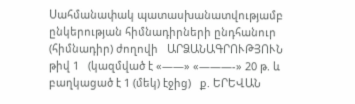Սահմանափակ պատասխանատվությամբ ընկերության հիմնադիրների ընդհանուր (հիմնադիր) ժողովի   ԱՐՁԱՆԱԳՐՈՒԹՅՈՒՆ թիվ 1   (կազմված է «——» «———-» 20 թ. և բաղկացած է 1 (մեկ) էջից)   ք. ԵՐԵՎԱՆ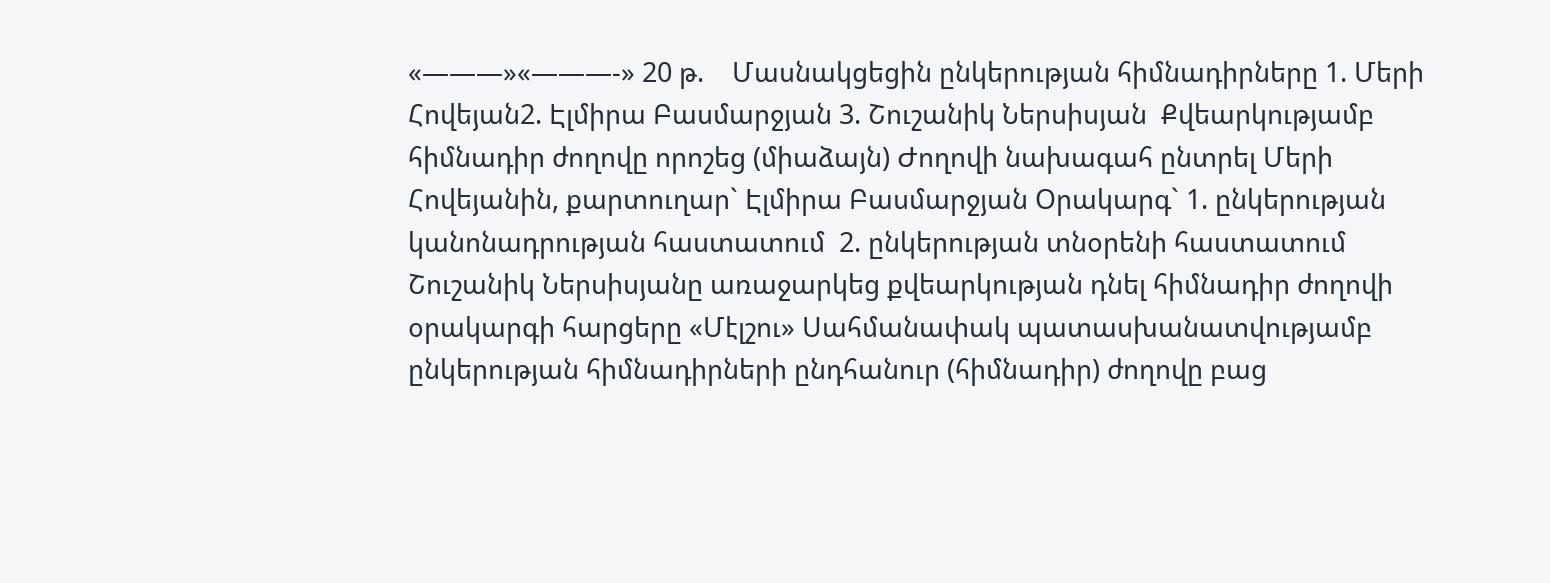«———»«———-» 20 թ.    Մասնակցեցին ընկերության հիմնադիրները 1. Մերի Հովեյան2. Էլմիրա Բասմարջյան 3. Շուշանիկ Ներսիսյան  Քվեարկությամբ հիմնադիր ժողովը որոշեց (միաձայն) Ժողովի նախագահ ընտրել Մերի Հովեյանին, քարտուղար` Էլմիրա Բասմարջյան Օրակարգ` 1. ընկերության կանոնադրության հաստատում  2. ընկերության տնօրենի հաստատում  Շուշանիկ Ներսիսյանը առաջարկեց քվեարկության դնել հիմնադիր ժողովի օրակարգի հարցերը «Մէլշու» Սահմանափակ պատասխանատվությամբ ընկերության հիմնադիրների ընդհանուր (հիմնադիր) ժողովը բաց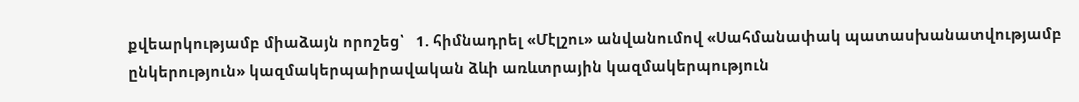քվեարկությամբ միաձայն որոշեց՝   1. հիմնադրել «Մէլշու» անվանումով «Սահմանափակ պատասխանատվությամբ ընկերություն» կազմակերպաիրավական ձևի առևտրային կազմակերպություն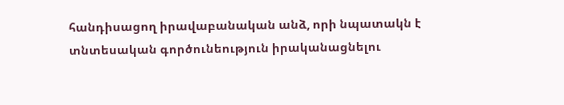հանդիսացող իրավաբանական անձ, որի նպատակն է տնտեսական գործունեություն իրականացնելու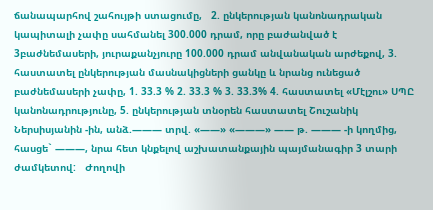ճանապարհով շահույթի ստացումը,   2. ընկերության կանոնադրական կապիտալի չափը սահմանել 300.000 դրամ, որը բաժանված է 3բաժնեմասերի, յուրաքանչյուրը 100.000 դրամ անվանական արժեքով, 3. հաստատել ընկերության մասնակիցների ցանկը և նրանց ունեցած բաժնեմասերի չափը, 1. 33.3 % 2. 33.3 % 3. 33.3% 4. հաստատել «Մէլշու» ՍՊԸ կանոնադրությունը, 5. ընկերության տնօրեն հաստատել Շուշանիկ Ներսիսյանին -ին, անձ.——— տրվ. «——» «———» —— թ. ——— -ի կողմից, հասցե` ———, նրա հետ կնքելով աշխատանքային պայմանագիր 3 տարի ժամկետով:   Ժողովի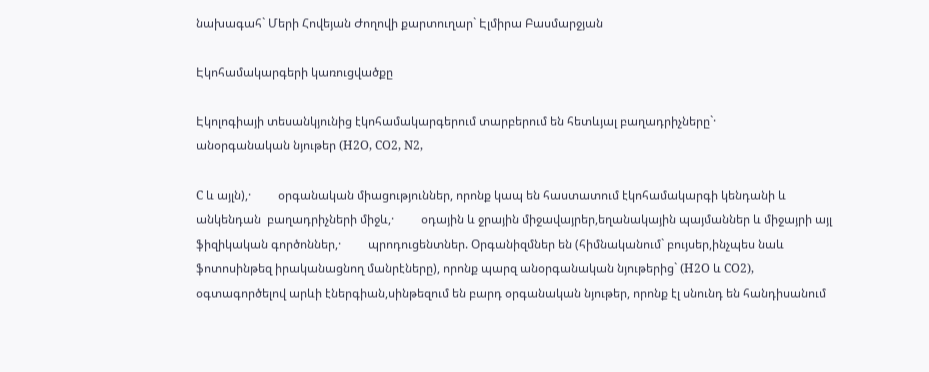նախագահ` Մերի Հովեյան Ժողովի քարտուղար` Էլմիրա Բասմարջյան

Էկոհամակարգերի կառուցվածքը

Էկոլոգիայի տեսանկյունից էկոհամակարգերում տարբերում են հետևյալ բաղադրիչները`·         անօրգանական նյութեր (H2O, CO2, N2,

C և այլն),·         օրգանական միացություններ, որոնք կապ են հաստատում էկոհամակարգի կենդանի և անկենդան  բաղադրիչների միջև,·         օդային և ջրային միջավայրեր,եղանակային պայմաններ և միջայրի այլ ֆիզիկական գործոններ,·         պրոդուցենտներ. Օրգանիզմներ են (հիմնականում` բույսեր,ինչպես նաև ֆոտոսինթեզ իրականացնող մանրէները), որոնք պարզ անօրգանական նյութերից` (H2O և CO2), օգտագործելով արևի էներգիան,սինթեզում են բարդ օրգանական նյութեր, որոնք էլ սնունդ են հանդիսանում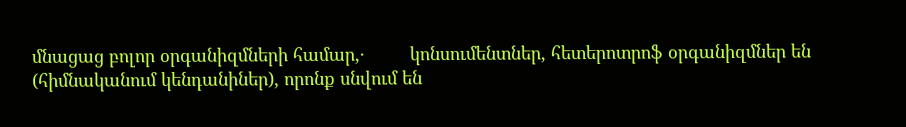մնացաց բոլոր օրգանիզմների համար,·         կոնսումենտներ, հետերոտրոֆ օրգանիզմներ են (հիմնականում կենդանիներ), որոնք սնվում են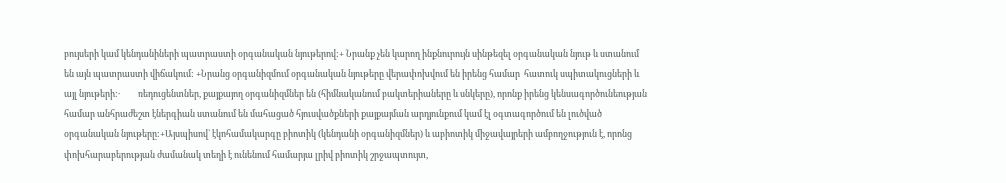բույսերի կամ կենդանիների պատրաստի օրգանական նյութերով:+ Նրանք չեն կարող ինքնուրույն սինթեզել օրգանական նյութ և ստանում են այն պատրաստի վիճակում: +Նրանց օրգանիզմում օրգանական նյութերը վերափոխվում են իրենց համար  հատուկ սպիտակուցների և այլ նյութերի:·         ռեդուցենտներ, քայքայող օրգանիզմներ են (հիմնականում բակտերիաները և սնկերը), որոնք իրենց կենսագործունեության համար անհրաժեշտ էներգիան ստանում են մահացած հյուսվածքների քայքայման արդյունքում կամ էլ օգտագործում են լուծված օրգանական նյութերը:+Այսպիսով` էկոհամակարգը բիոտիկ (կենդանի օրգանիզմներ) և աբիոտիկ միջավայրերի ամբողջություն է, որոնց փոխհարաբերության ժամանակ տեղի է ունենում համարյա լրիվ բիոտիկ շրջապտույտ,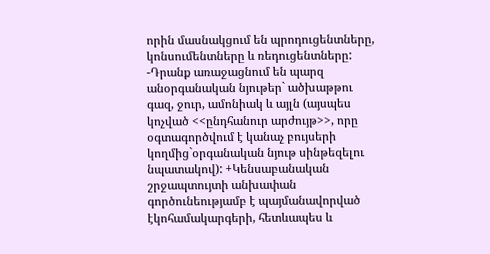որին մասնակցում են պրոդուցենտները, կոնսումենտները և ռեդուցենտները: -Դրանք առաջացնում են պարզ անօրգանական նյութեր` ածխաթթու գազ, ջուր, ամոնիակ և այլն (այսպես կոչված <<ընդհանուր արժույթ>>, որը օգտագործվում է կանաչ բույսերի կողմից`օրգանական նյութ սինթեզելու նպատակով): +Կենսաբանական շրջապտույտի անխափան գործունեությամբ է պայմանավորված էկոհամակարգերի, հետևապես և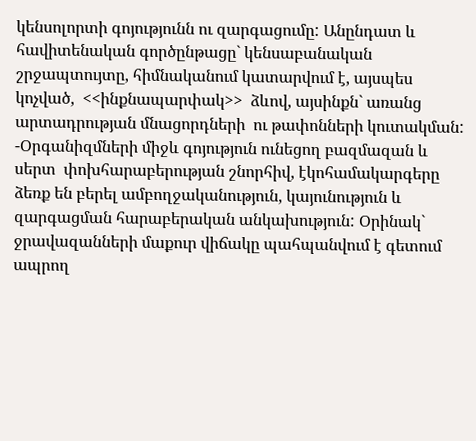կենսոլորտի գոյությունն ու զարգացումը: Անընդատ և հավիտենական գործընթացը` կենսաբանական շրջապտույտը, հիմնականում կատարվում է, այսպես կոչված,  <<ինքնապարփակ>>  ձևով, այսինքն` առանց արտադրության մնացորդների  ու թափոնների կուտակման: -Օրգանիզմների միջև գոյություն ունեցող բազմազան և սերտ  փոխհարաբերության շնորհիվ, էկոհամակարգերը ձեռք են բերել ամբողջականություն, կայունություն և զարգացման հարաբերական անկախություն: Օրինակ` ջրավազանների մաքուր վիճակը պահպանվում է գետում ապրող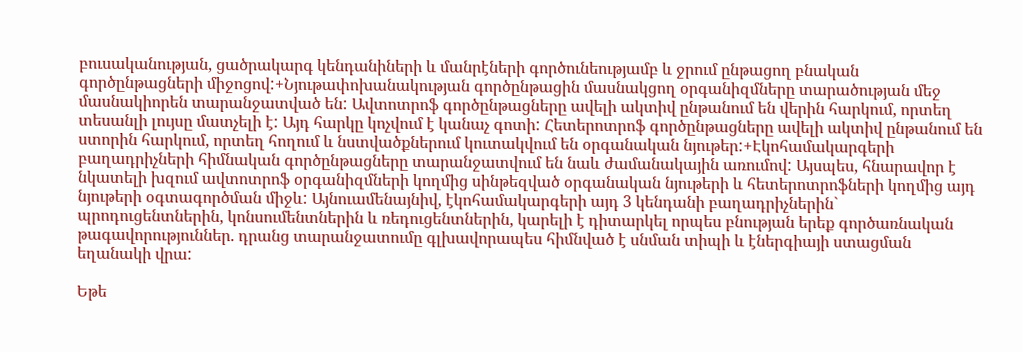բուսականության, ցածրակարգ կենդանիների և մանրէների գործունեությամբ և ջրում ընթացող բնական գործընթացների միջոցով:+Նյութափոխանակության գործընթացին մասնակցող օրգանիզմները տարածության մեջ մասնակիորեն տարանջատված են: Ավտոտրոֆ գործընթացները ավելի ակտիվ ընթանում են վերին հարկում, որտեղ տեսանլի լույսը մատչելի է: Այդ հարկը կոչվում է կանաչ գոտի: Հետերոտրոֆ գործընթացները ավելի ակտիվ ընթանում են ստորին հարկում, որտեղ հողում և նստվածքներում կուտակվում են օրգանական նյութեր:+Էկոհամակարգերի բաղադրիչների հիմնական գործընթացները տարանջատվում են նաև ժամանակային առումով: Այսպես, հնարավոր է նկատելի խզում ավտոտրոֆ օրգանիզմների կողմից սինթեզված օրգանական նյութերի և հետերոտրոֆների կողմից այդ նյութերի օգտագործման միջև: Այնուամենայնիվ, էկոհամակարգերի այդ 3 կենդանի բաղադրիչներին` պրոդուցենտներին, կոնսումենտներին և ռեդուցենտներին, կարելի է դիտարկել որպես բնության երեք գործառնական թագավորություններ. դրանց տարանջատումը գլխավորապես հիմնված է սնման տիպի և էներգիայի ստացման եղանակի վրա:

Եթե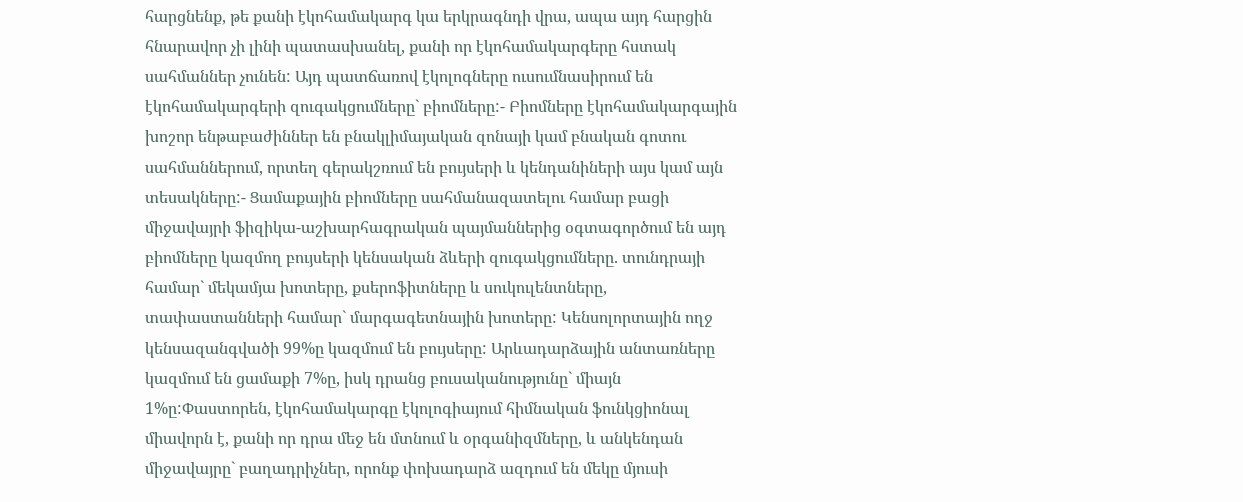հարցնենք, թե քանի էկոհամակարգ կա երկրագնդի վրա, ապա այդ հարցին հնարավոր չի լինի պատասխանել, քանի որ էկոհամակարգերը հստակ սահմաններ չունեն: Այդ պատճառով էկոլոգները ուսումնասիրում են էկոհամակարգերի զուգակցումները` բիոմները:- Բիոմները էկոհամակարգային խոշոր ենթաբաժիններ են բնակլիմայական զոնայի կամ բնական գոտու սահմաններում, որտեղ գերակշռում են բույսերի և կենդանիների այս կամ այն տեսակները:- Ցամաքային բիոմները սահմանազատելու համար բացի միջավայրի ֆիզիկա-աշխարհագրական պայմաններից օգտագործում են այդ բիոմները կազմող բույսերի կենսական ձևերի զուգակցումները. տունդրայի համար` մեկամյա խոտերը, քսերոֆիտները և սուկուլենտները, տափաստանների համար` մարգագետնային խոտերը: Կենսոլորտային ողջ կենսազանգվածի 99%ը կազմում են բույսերը: Արևադարձային անտառները կազմում են ցամաքի 7%ը, իսկ դրանց բուսականությունը` միայն 1%ը:Փաստորեն, էկոհամակարգը էկոլոգիայում հիմնական ֆունկցիոնալ միավորն է, քանի որ դրա մեջ են մտնում և օրգանիզմները, և անկենդան միջավայրը` բաղադրիչներ, որոնք փոխադարձ ազդում են մեկը մյուսի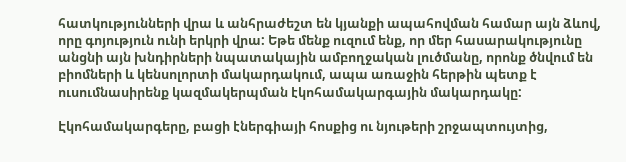հատկությունների վրա և անհրաժեշտ են կյանքի ապահովման համար այն ձևով, որը գոյություն ունի երկրի վրա: Եթե մենք ուզում ենք, որ մեր հասարակությունը անցնի այն խնդիրների նպատակային ամբողջական լուծմանը, որոնք ծնվում են բիոմների և կենսոլորտի մակարդակում, ապա առաջին հերթին պետք է ուսումնասիրենք կազմակերպման էկոհամակարգային մակարդակը:

Էկոհամակարգերը, բացի էներգիայի հոսքից ու նյութերի շրջապտույտից,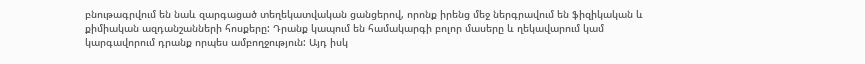բնութագրվում են նաև զարգացած տեղեկատվական ցանցերով, որոնք իրենց մեջ ներգրավում են ֆիզիկական և քիմիական ազդանշանների հոսքերը: Դրանք կապում են համակարգի բոլոր մասերը և ղեկավարում կամ կարգավորում դրանք որպես ամբողջություն: Այդ իսկ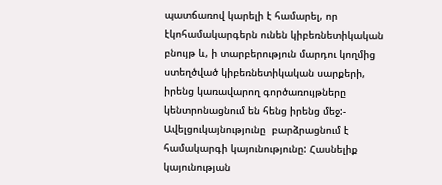պատճառով կարելի է համարել, որ էկոհամակարգերն ունեն կիբեռնետիկական բնույթ և, ի տարբերություն մարդու կողմից ստեղծված կիբեռնետիկական սարքերի, իրենց կառավարող գործառույթները կենտրոնացնում են հենց իրենց մեջ:- Ավելցուկայնությունը  բարձրացնում է համակարգի կայունությունը: Հասնելիք կայունության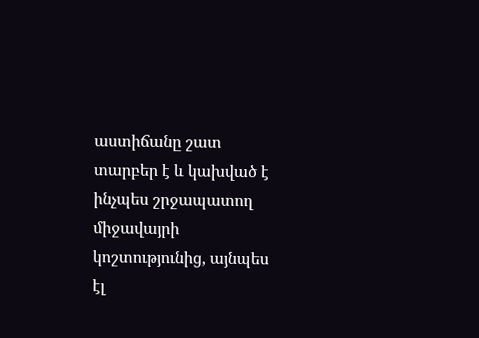աստիճանը շատ տարբեր է և կախված է ինչպես շրջապատող միջավայրի կոշտությունից, այնպես էլ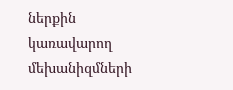ներքին կառավարող մեխանիզմների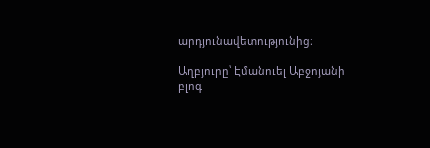արդյունավետությունից։

Աղբյուրը՝ Էմանուել Աբջոյանի բլոգ